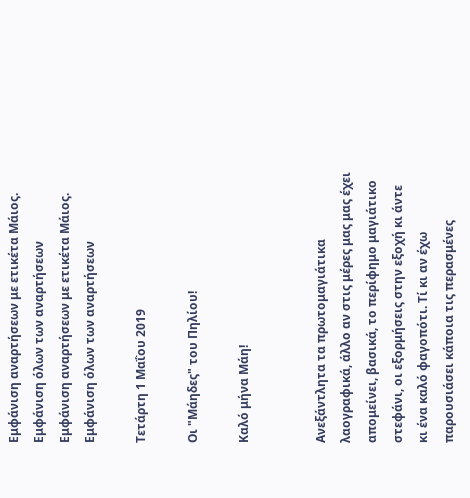Εμφάνιση αναρτήσεων με ετικέτα Μάιος. Εμφάνιση όλων των αναρτήσεων
Εμφάνιση αναρτήσεων με ετικέτα Μάιος. Εμφάνιση όλων των αναρτήσεων

Τετάρτη 1 Μαΐου 2019

Οι "Μάηδες" του Πηλίου!

Καλό μήνα Μάη!


Ανεξάντλητα τα πρωτομαγιάτικα λαογραφικά, άλλο αν στις μέρες μας μας έχει απομείνει, βασικά, το περίφημο μαγιάτικο στεφάνι, οι εξορμήσεις στην εξοχή κι άντε κι ένα καλό φαγοπότι. Τί κι αν έχω παρουσιάσει κάποια τις περασμένες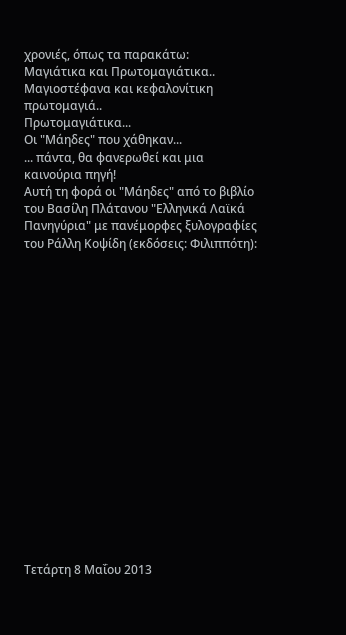χρονιές, όπως τα παρακάτω:
Μαγιάτικα και Πρωτομαγιάτικα..
Μαγιοστέφανα και κεφαλονίτικη πρωτομαγιά..
Πρωτομαγιάτικα...
Οι "Μάηδες" που χάθηκαν...
... πάντα, θα φανερωθεί και μια καινούρια πηγή!
Αυτή τη φορά οι "Μάηδες" από το βιβλίο του Βασίλη Πλάτανου "Ελληνικά Λαϊκά Πανηγύρια" με πανέμορφες ξυλογραφίες του Ράλλη Κοψίδη (εκδόσεις: Φιλιππότη):


















Τετάρτη 8 Μαΐου 2013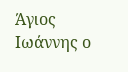Άγιος Ιωάννης ο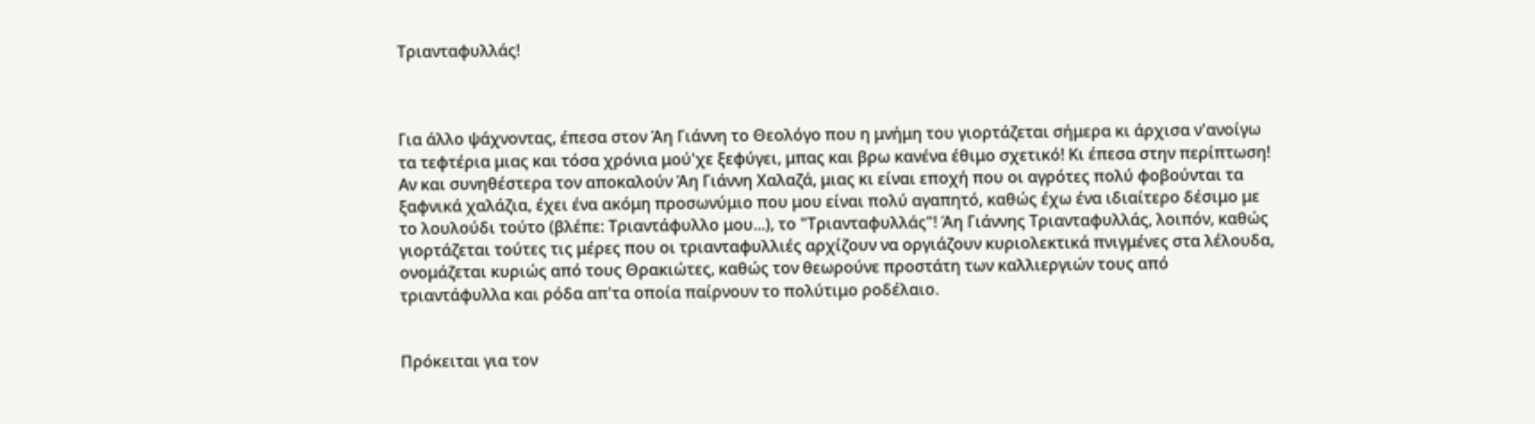Τριανταφυλλάς!



Για άλλο ψάχνοντας, έπεσα στον Άη Γιάννη το Θεολόγο που η μνήμη του γιορτάζεται σήμερα κι άρχισα ν'ανοίγω τα τεφτέρια μιας και τόσα χρόνια μού'χε ξεφύγει, μπας και βρω κανένα έθιμο σχετικό! Κι έπεσα στην περίπτωση! Αν και συνηθέστερα τον αποκαλούν Άη Γιάννη Χαλαζά, μιας κι είναι εποχή που οι αγρότες πολύ φοβούνται τα ξαφνικά χαλάζια, έχει ένα ακόμη προσωνύμιο που μου είναι πολύ αγαπητό, καθώς έχω ένα ιδιαίτερο δέσιμο με το λουλούδι τούτο (βλέπε: Τριαντάφυλλο μου...), το "Τριανταφυλλάς"! Άη Γιάννης Τριανταφυλλάς, λοιπόν, καθώς γιορτάζεται τούτες τις μέρες που οι τριανταφυλλιές αρχίζουν να οργιάζουν κυριολεκτικά πνιγμένες στα λέλουδα, ονομάζεται κυριώς από τους Θρακιώτες, καθώς τον θεωρούνε προστάτη των καλλιεργιών τους από τριαντάφυλλα και ρόδα απ'τα οποία παίρνουν το πολύτιμο ροδέλαιο.


Πρόκειται για τον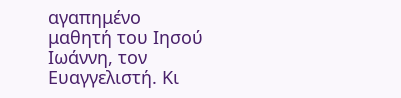αγαπημένο μαθητή του Ιησού Ιωάννη, τον Ευαγγελιστή. Κι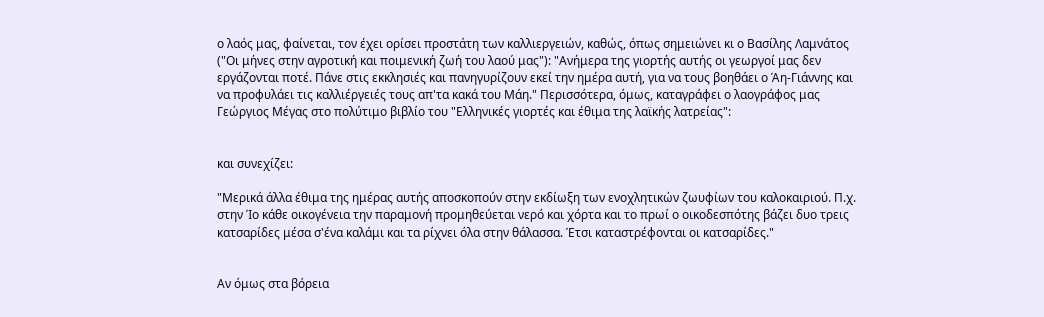ο λαός μας, φαίνεται, τον έχει ορίσει προστάτη των καλλιεργειών, καθώς, όπως σημειώνει κι ο Βασίλης Λαμνάτος ("Οι μήνες στην αγροτική και ποιμενική ζωή του λαού μας"): "Ανήμερα της γιορτής αυτής οι γεωργοί μας δεν εργάζονται ποτέ. Πάνε στις εκκλησιές και πανηγυρίζουν εκεί την ημέρα αυτή, για να τους βοηθάει ο Άη-Γιάννης και να προφυλάει τις καλλιέργειές τους απ'τα κακά του Μάη." Περισσότερα, όμως, καταγράφει ο λαογράφος μας Γεώργιος Μέγας στο πολύτιμο βιβλίο του "Ελληνικές γιορτές και έθιμα της λαϊκής λατρείας":


και συνεχίζει:

"Μερικά άλλα έθιμα της ημέρας αυτής αποσκοπούν στην εκδίωξη των ενοχλητικών ζωυφίων του καλοκαιριού. Π.χ. στην Ίο κάθε οικογένεια την παραμονή προμηθεύεται νερό και χόρτα και το πρωί ο οικοδεσπότης βάζει δυο τρεις κατσαρίδες μέσα σ'ένα καλάμι και τα ρίχνει όλα στην θάλασσα. Έτσι καταστρέφονται οι κατσαρίδες."


Αν όμως στα βόρεια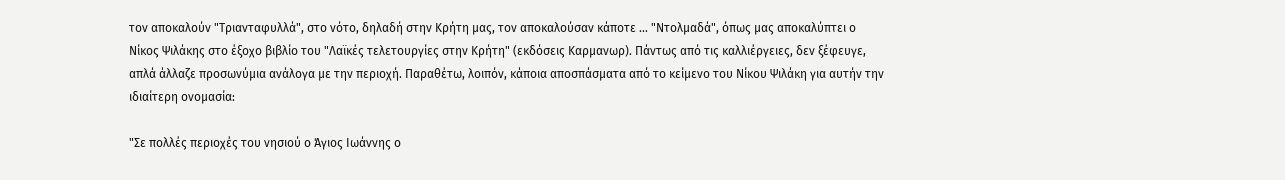τον αποκαλούν "Τριανταφυλλά", στο νότο, δηλαδή στην Κρήτη μας, τον αποκαλούσαν κάποτε ... "Ντολμαδά", όπως μας αποκαλύπτει ο Νίκος Ψιλάκης στο έξοχο βιβλίο του "Λαϊκές τελετουργίες στην Κρήτη" (εκδόσεις Καρμανωρ). Πάντως από τις καλλιέργειες, δεν ξέφευγε, απλά άλλαζε προσωνύμια ανάλογα με την περιοχή. Παραθέτω, λοιπόν, κάποια αποσπάσματα από το κείμενο του Νίκου Ψιλάκη για αυτήν την ιδιαίτερη ονομασία:

"Σε πολλές περιοχές του νησιού ο Άγιος Ιωάννης ο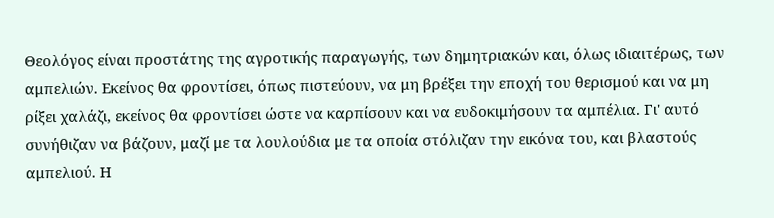Θεολόγος είναι προστάτης της αγροτικής παραγωγής, των δημητριακών και, όλως ιδιαιτέρως, των αμπελιών. Εκείνος θα φροντίσει, όπως πιστεύουν, να μη βρέξει την εποχή του θερισμού και να μη ρίξει χαλάζι, εκείνος θα φροντίσει ώστε να καρπίσουν και να ευδοκιμήσουν τα αμπέλια. Γι' αυτό συνήθιζαν να βάζουν, μαζί με τα λουλούδια με τα οποία στόλιζαν την εικόνα του, και βλαστούς αμπελιού. Η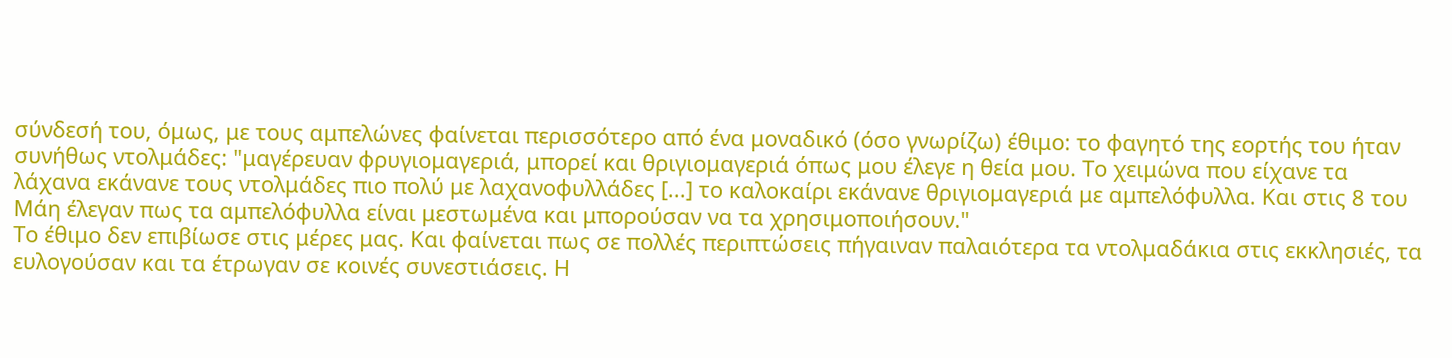σύνδεσή του, όμως, με τους αμπελώνες φαίνεται περισσότερο από ένα μοναδικό (όσο γνωρίζω) έθιμο: το φαγητό της εορτής του ήταν συνήθως ντολμάδες: "μαγέρευαν φρυγιομαγεριά, μπορεί και θριγιομαγεριά όπως μου έλεγε η θεία μου. Το χειμώνα που είχανε τα λάχανα εκάνανε τους ντολμάδες πιο πολύ με λαχανοφυλλάδες [...] το καλοκαίρι εκάνανε θριγιομαγεριά με αμπελόφυλλα. Και στις 8 του Μάη έλεγαν πως τα αμπελόφυλλα είναι μεστωμένα και μπορούσαν να τα χρησιμοποιήσουν."
Το έθιμο δεν επιβίωσε στις μέρες μας. Και φαίνεται πως σε πολλές περιπτώσεις πήγαιναν παλαιότερα τα ντολμαδάκια στις εκκλησιές, τα ευλογούσαν και τα έτρωγαν σε κοινές συνεστιάσεις. Η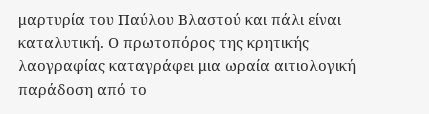μαρτυρία του Παύλου Βλαστού και πάλι είναι καταλυτική. Ο πρωτοπόρος της κρητικής λαογραφίας καταγράφει μια ωραία αιτιολογική παράδοση από το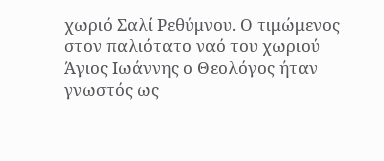χωριό Σαλί Ρεθύμνου. Ο τιμώμενος στον παλιότατο ναό του χωριού Άγιος Ιωάννης ο Θεολόγος ήταν γνωστός ως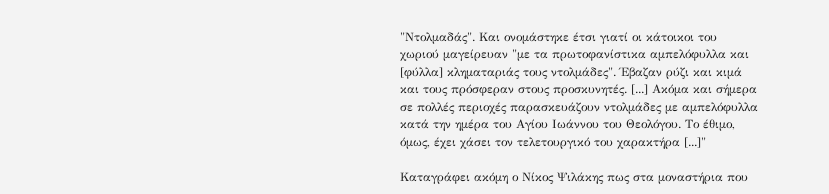"Ντολμαδάς". Και ονομάστηκε έτσι γιατί οι κάτοικοι του χωριού μαγείρευαν "με τα πρωτοφανίστικα αμπελόφυλλα και [φύλλα] κληματαριάς τους ντολμάδες". Έβαζαν ρύζι και κιμά και τους πρόσφεραν στους προσκυνητές. [...] Ακόμα και σήμερα σε πολλές περιοχές παρασκευάζουν ντολμάδες με αμπελόφυλλα κατά την ημέρα του Αγίου Ιωάννου του Θεολόγου. Το έθιμο, όμως, έχει χάσει τον τελετουργικό του χαρακτήρα [...]"

Καταγράφει ακόμη ο Νίκος Ψιλάκης πως στα μοναστήρια που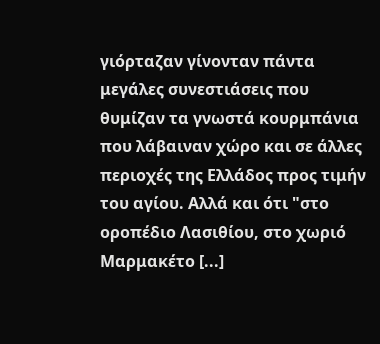γιόρταζαν γίνονταν πάντα μεγάλες συνεστιάσεις που θυμίζαν τα γνωστά κουρμπάνια που λάβαιναν χώρο και σε άλλες περιοχές της Ελλάδος προς τιμήν του αγίου. Αλλά και ότι "στο οροπέδιο Λασιθίου, στο χωριό Μαρμακέτο [...]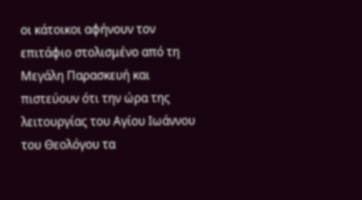οι κάτοικοι αφήνουν τον επιτάφιο στολισμένο από τη Μεγάλη Παρασκευή και πιστεύουν ότι την ώρα της λειτουργίας του Αγίου Ιωάννου του Θεολόγου τα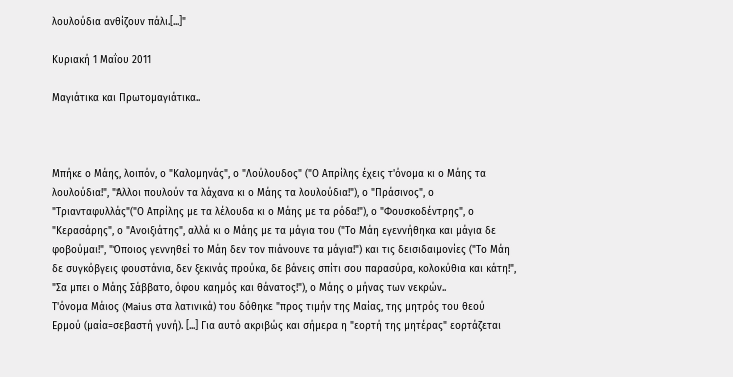λουλούδια ανθίζουν πάλι.[...]"

Κυριακή 1 Μαΐου 2011

Μαγιάτικα και Πρωτομαγιάτικα..



Μπήκε ο Μάης, λοιπόν, ο "Καλομηνάς", ο "Λούλουδος" ("Ο Απρίλης έχεις τ'όνομα κι ο Μάης τα λουλούδια!", "Άλλοι πουλούν τα λάχανα κι ο Μάης τα λουλούδια!"), ο "Πράσινος", ο "Τριανταφυλλάς"("Ο Απρίλης με τα λέλουδα κι ο Μάης με τα ρόδα!"), ο "Φουσκοδέντρης", ο "Κερασάρης", ο "Ανοιξιάτης", αλλά κι ο Μάης με τα μάγια του ("Το Μάη εγεννήθηκα και μάγια δε φοβούμαι!", "Όποιος γεννηθεί το Μάη δεν τον πιάνουνε τα μάγια!") και τις δεισιδαιμονίες ("Το Μάη δε συγκόβγεις φουστάνια, δεν ξεκινάς προύκα, δε βάνεις σπίτι σου παρασύρα, κολοκύθια και κάτη!", "Σα μπει ο Μάης Σάββατο, όφου καημός και θάνατος!"), ο Μάης ο μήνας των νεκρών..
Τ'όνομα Μάιος (Maius στα λατινικά) του δόθηκε "προς τιμήν της Μαίας, της μητρός του θεού Ερμού (μαία=σεβαστή γυνή). [...] Για αυτό ακριβώς και σήμερα η "εορτή της μητέρας" εορτάζεται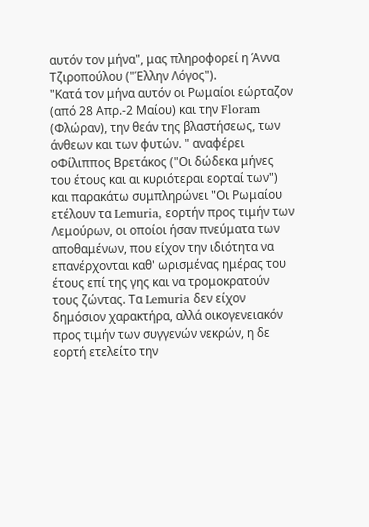αυτόν τον μήνα", μας πληροφορεί η Άννα Τζιροπούλου ("Έλλην Λόγος").
"Κατά τον μήνα αυτόν οι Ρωμαίοι εώρταζον (από 28 Απρ.-2 Μαίου) και την Floram (Φλώραν), την θεάν της βλαστήσεως, των άνθεων και των φυτών. " αναφέρει οΦίλιππος Βρετάκος ("Οι δώδεκα μήνες του έτους και αι κυριότεραι εορταί των") και παρακάτω συμπληρώνει "Οι Ρωμαίου ετέλουν τα Lemuria, εορτήν προς τιμήν των Λεμούρων, οι οποίοι ήσαν πνεύματα των αποθαμένων, που είχον την ιδιότητα να επανέρχονται καθ' ωρισμένας ημέρας του έτους επί της γης και να τρομοκρατούν τους ζώντας. Τα Lemuria δεν είχον δημόσιον χαρακτήρα, αλλά οικογενειακόν προς τιμήν των συγγενών νεκρών, η δε εορτή ετελείτο την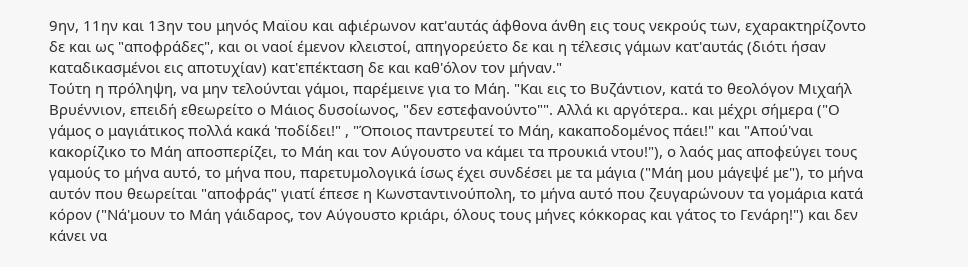9ην, 11ην και 13ην του μηνός Μαϊου και αφιέρωνον κατ'αυτάς άφθονα άνθη εις τους νεκρούς των, εχαρακτηρίζοντο δε και ως "αποφράδες", και οι ναοί έμενον κλειστοί, απηγορεύετο δε και η τέλεσις γάμων κατ'αυτάς (διότι ήσαν καταδικασμένοι εις αποτυχίαν) κατ'επέκταση δε και καθ'όλον τον μήναν."
Τούτη η πρόληψη, να μην τελούνται γάμοι, παρέμεινε για το Μάη. "Και εις το Βυζάντιον, κατά το θεολόγον Μιχαήλ Βρυέννιον, επειδή εθεωρείτο ο Μάιος δυσοίωνος, "δεν εστεφανούντο"". Αλλά κι αργότερα.. και μέχρι σήμερα ("Ο γάμος ο μαγιάτικος πολλά κακά 'ποδίδει!" , "Όποιος παντρευτεί το Μάη, κακαποδομένος πάει!" και "Απού'ναι κακορίζικο το Μάη αποσπερίζει, το Μάη και τον Αύγουστο να κάμει τα προυκιά ντου!"), ο λαός μας αποφεύγει τους γαμούς το μήνα αυτό, το μήνα που, παρετυμολογικά ίσως έχει συνδέσει με τα μάγια ("Μάη μου μάγεψέ με"), το μήνα αυτόν που θεωρείται "αποφράς" γιατί έπεσε η Κωνσταντινούπολη, το μήνα αυτό που ζευγαρώνουν τα γομάρια κατά κόρον ("Νά'μουν το Μάη γάιδαρος, τον Αύγουστο κριάρι, όλους τους μήνες κόκκορας και γάτος το Γενάρη!") και δεν κάνει να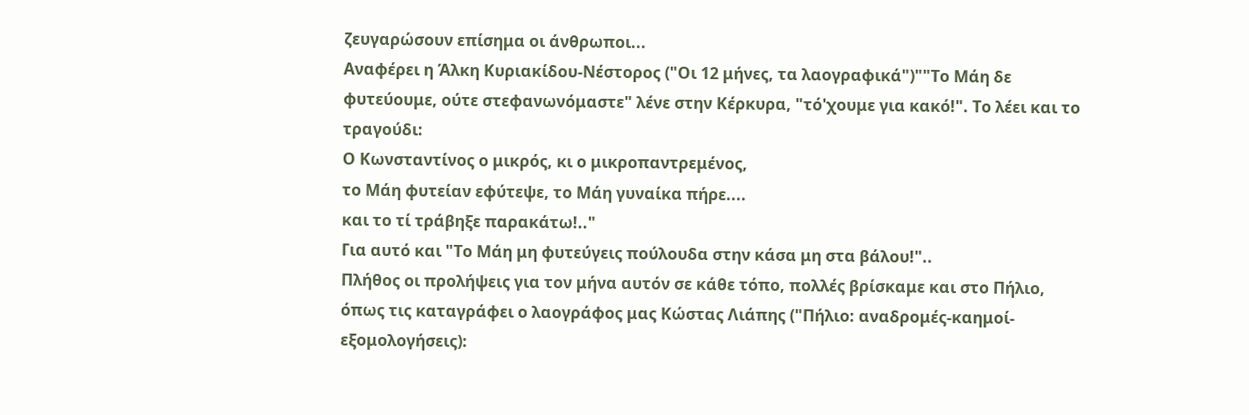ζευγαρώσουν επίσημα οι άνθρωποι...
Αναφέρει η Άλκη Κυριακίδου-Νέστορος ("Οι 12 μήνες, τα λαογραφικά")""Το Μάη δε φυτεύουμε, ούτε στεφανωνόμαστε" λένε στην Κέρκυρα, "τό'χουμε για κακό!". Το λέει και το τραγούδι:
Ο Κωνσταντίνος ο μικρός, κι ο μικροπαντρεμένος,
το Μάη φυτείαν εφύτεψε, το Μάη γυναίκα πήρε....
και το τί τράβηξε παρακάτω!.."
Για αυτό και "Το Μάη μη φυτεύγεις πούλουδα στην κάσα μη στα βάλου!"..
Πλήθος οι προλήψεις για τον μήνα αυτόν σε κάθε τόπο, πολλές βρίσκαμε και στο Πήλιο, όπως τις καταγράφει ο λαογράφος μας Κώστας Λιάπης ("Πήλιο: αναδρομές-καημοί-εξομολογήσεις):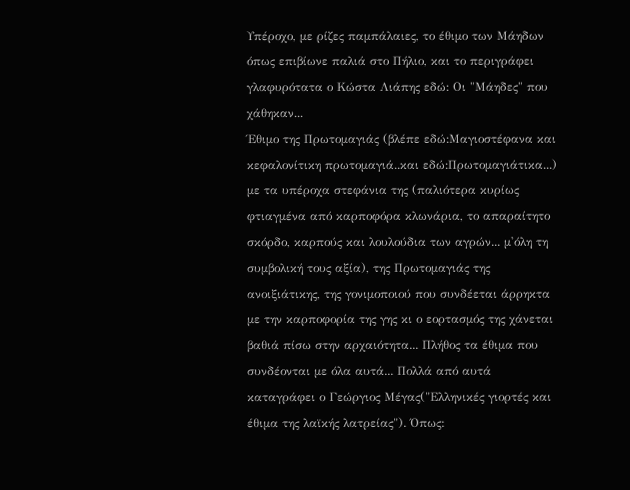Υπέροχο, με ρίζες παμπάλαιες, το έθιμο των Μάηδων όπως επιβίωνε παλιά στο Πήλιο, και το περιγράφει γλαφυρότατα ο Κώστα Λιάπης εδώ: Οι "Μάηδες" που χάθηκαν...
Έθιμο της Πρωτομαγιάς (βλέπε εδώ:Μαγιοστέφανα και κεφαλονίτικη πρωτομαγιά..και εδώ:Πρωτομαγιάτικα...) με τα υπέροχα στεφάνια της (παλιότερα κυρίως φτιαγμένα από καρποφόρα κλωνάρια, το απαραίτητο σκόρδο, καρπούς και λουλούδια των αγρών... μ'όλη τη συμβολική τους αξία), της Πρωτομαγιάς της ανοιξιάτικης, της γονιμοποιού που συνδέεται άρρηκτα με την καρποφορία της γης κι ο εορτασμός της χάνεται βαθιά πίσω στην αρχαιότητα... Πλήθος τα έθιμα που συνδέονται με όλα αυτά... Πολλά από αυτά καταγράφει ο Γεώργιος Μέγας("Ελληνικές γιορτές και έθιμα της λαϊκής λατρείας"). Όπως: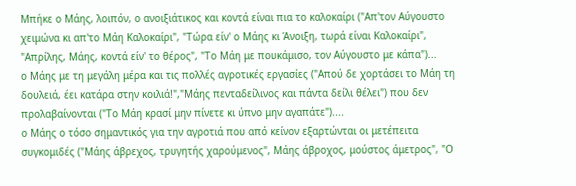Μπήκε ο Μάης, λοιπόν, ο ανοιξιάτικος και κοντά είναι πια το καλοκαίρι ("Απ'τον Αύγουστο χειμώνα κι απ'το Μάη Καλοκαίρι", "Τώρα είν' ο Μάης κι Άνοιξη, τωρά είναι Καλοκαίρι", "Απρίλης, Μάης, κοντά είν' το θέρος", "Το Μάη με πουκάμισο, τον Αύγουστο με κάπα")...
ο Μάης με τη μεγάλη μέρα και τις πολλές αγροτικές εργασίες ("Απού δε χορτάσει το Μάη τη δουλειά, έει κατάρα στην κοιλιά!","Μάης πενταδείλινος και πάντα δείλι θέλει") που δεν προλαβαίνονται ("Το Μάη κρασί μην πίνετε κι ύπνο μην αγαπάτε")....
ο Μάης ο τόσο σημαντικός για την αγροτιά που από κείνον εξαρτώνται οι μετέπειτα συγκομιδές ("Μάης άβρεχος, τρυγητής χαρούμενος", Μάης άβροχος, μούστος άμετρος", "Ο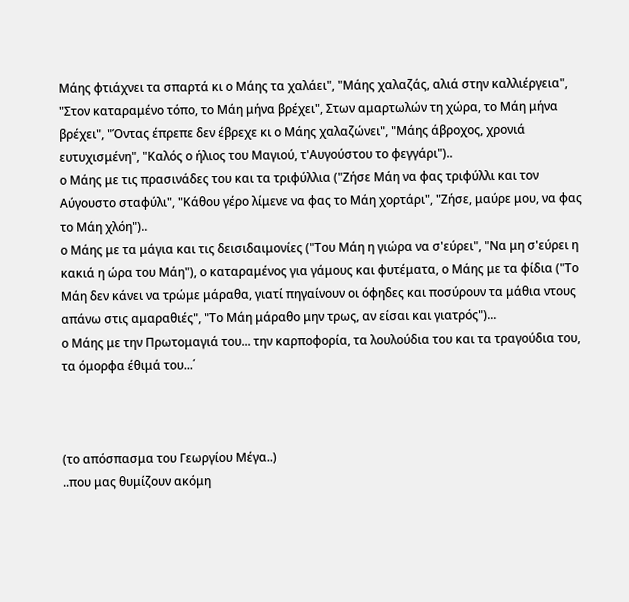Μάης φτιάχνει τα σπαρτά κι ο Μάης τα χαλάει", "Μάης χαλαζάς, αλιά στην καλλιέργεια", "Στον καταραμένο τόπο, το Μάη μήνα βρέχει", Στων αμαρτωλών τη χώρα, το Μάη μήνα βρέχει", "Όντας έπρεπε δεν έβρεχε κι ο Μάης χαλαζώνει", "Μάης άβροχος, χρονιά ευτυχισμένη", "Καλός ο ήλιος του Μαγιού, τ'Αυγούστου το φεγγάρι")..
ο Μάης με τις πρασινάδες του και τα τριφύλλια ("Ζήσε Μάη να φας τριφύλλι και τον Αύγουστο σταφύλι", "Κάθου γέρο λίμενε να φας το Μάη χορτάρι", "Ζήσε, μαύρε μου, να φας το Μάη χλόη")..
ο Μάης με τα μάγια και τις δεισιδαιμονίες ("Του Μάη η γιώρα να σ'εύρει", "Να μη σ'εύρει η κακιά η ώρα του Μάη"), ο καταραμένος για γάμους και φυτέματα, ο Μάης με τα φίδια ("Το Μάη δεν κάνει να τρώμε μάραθα, γιατί πηγαίνουν οι όφηδες και ποσύρουν τα μάθια ντους απάνω στις αμαραθιές", "Το Μάη μάραθο μην τρως, αν είσαι και γιατρός")...
ο Μάης με την Πρωτομαγιά του... την καρποφορία, τα λουλούδια του και τα τραγούδια του, τα όμορφα έθιμά του...΄



(το απόσπασμα του Γεωργίου Μέγα..)
..που μας θυμίζουν ακόμη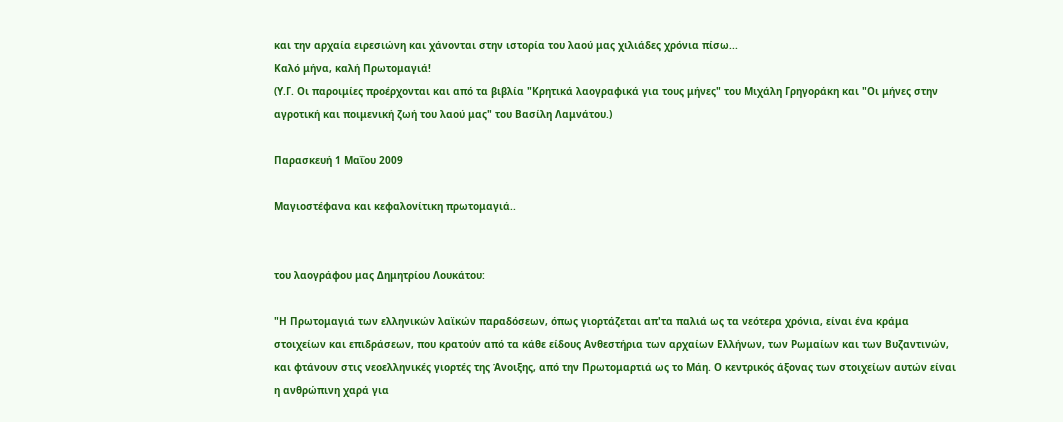και την αρχαία ειρεσιώνη και χάνονται στην ιστορία του λαού μας χιλιάδες χρόνια πίσω...
Καλό μήνα, καλή Πρωτομαγιά!
(Υ.Γ. Οι παροιμίες προέρχονται και από τα βιβλία "Κρητικά λαογραφικά για τους μήνες" του Μιχάλη Γρηγοράκη και "Οι μήνες στην αγροτική και ποιμενική ζωή του λαού μας" του Βασίλη Λαμνάτου.)

Παρασκευή 1 Μαΐου 2009

Μαγιοστέφανα και κεφαλονίτικη πρωτομαγιά..


του λαογράφου μας Δημητρίου Λουκάτου:

"Η Πρωτομαγιά των ελληνικών λαϊκών παραδόσεων, όπως γιορτάζεται απ'τα παλιά ως τα νεότερα χρόνια, είναι ένα κράμα στοιχείων και επιδράσεων, που κρατούν από τα κάθε είδους Ανθεστήρια των αρχαίων Ελλήνων, των Ρωμαίων και των Βυζαντινών, και φτάνουν στις νεοελληνικές γιορτές της Άνοιξης, από την Πρωτομαρτιά ως το Μάη. Ο κεντρικός άξονας των στοιχείων αυτών είναι η ανθρώπινη χαρά για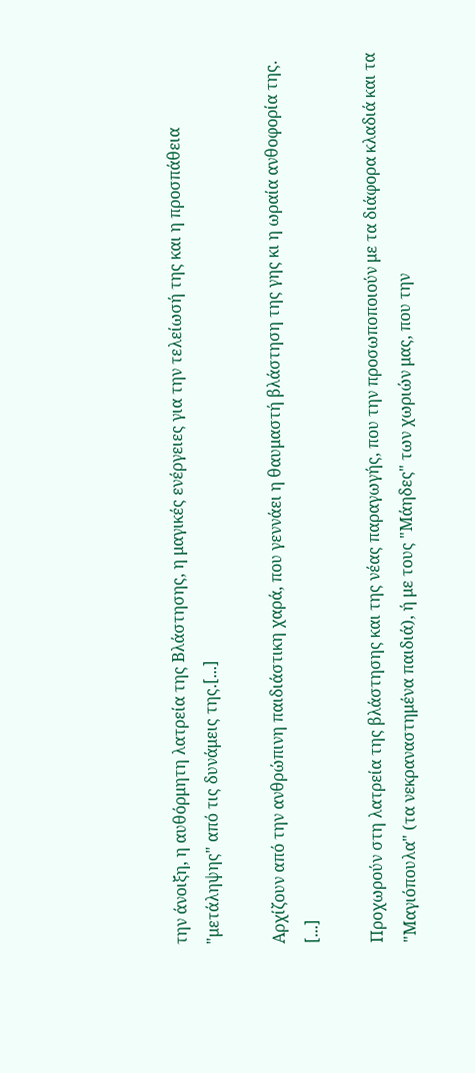την άνοιξη, η αυθόρμητη λατρεία της Βλάστησης, η μαγικές ενέργειες για την τελείωσή της και η προσπάθεια "μετάληψης" από τις δυνάμεις της.[...]

Αρχίζουν από την ανθρώπινη παιδιάστικη χαρά, που γεννάει η θαυμαστή βλάστηση της γης κι η ωραία ανθοφορία της. [...]

Προχωρούν στη λατρεία της βλάστησης και της νέας παραγωγής, που την προσωποποιούν με τα διάφορα κλαδιά και τα "Μαγιόπουλα" (τα νεκραναστημένα παιδιά), ή με τους "Μάηδες" των χωριών μας, που την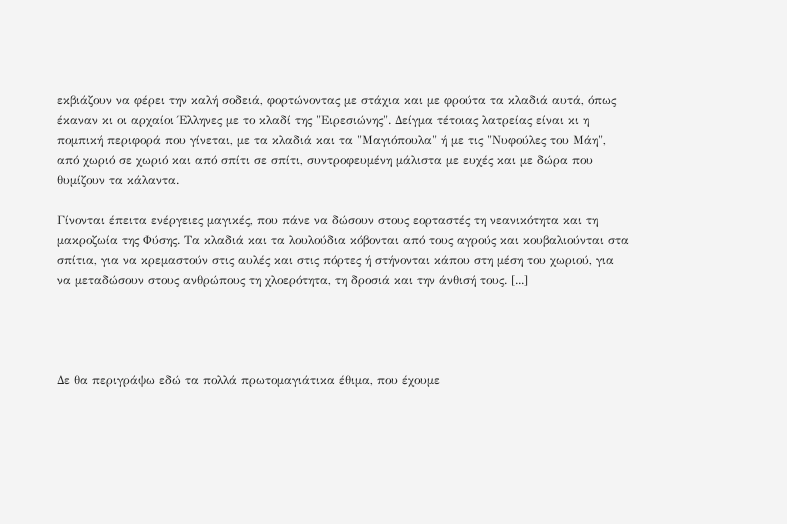εκβιάζουν να φέρει την καλή σοδειά, φορτώνοντας με στάχια και με φρούτα τα κλαδιά αυτά, όπως έκαναν κι οι αρχαίοι Έλληνες με το κλαδί της "Ειρεσιώνης". Δείγμα τέτοιας λατρείας είναι κι η πομπική περιφορά που γίνεται, με τα κλαδιά και τα "Μαγιόπουλα" ή με τις "Νυφούλες του Μάη", από χωριό σε χωριό και από σπίτι σε σπίτι, συντροφευμένη μάλιστα με ευχές και με δώρα που θυμίζουν τα κάλαντα.

Γίνονται έπειτα ενέργειες μαγικές, που πάνε να δώσουν στους εορταστές τη νεανικότητα και τη μακροζωία της Φύσης. Τα κλαδιά και τα λουλούδια κόβονται από τους αγρούς και κουβαλιούνται στα σπίτια, για να κρεμαστούν στις αυλές και στις πόρτες ή στήνονται κάπου στη μέση του χωριού, για να μεταδώσουν στους ανθρώπους τη χλοερότητα, τη δροσιά και την άνθισή τους. [...]




Δε θα περιγράψω εδώ τα πολλά πρωτομαγιάτικα έθιμα, που έχουμε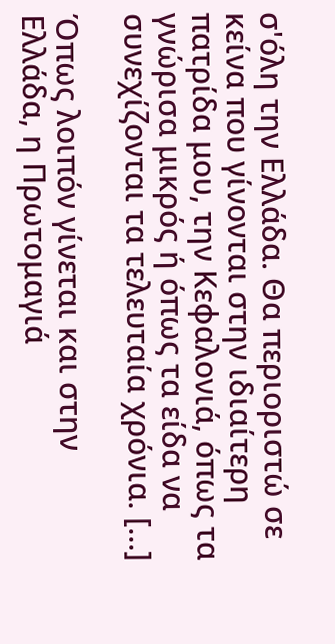σ'όλη την Ελλάδα. Θα περιοριστώ σε κείνα που γίνονται στην ιδιαίτερη πατρίδα μου, την Κεφαλονιά, όπως τα γνώρισα μικρός ή όπως τα είδα να συνεχίζονται τα τελευταία χρόνια. [...]

Όπως λοιπόν γίνεται και στην Ελλάδα, η Πρωτομαγιά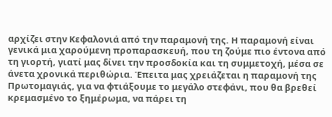αρχίζει στην Κεφαλονιά από την παραμονή της. Η παραμονή είναι γενικά μια χαρούμενη προπαρασκευή, που τη ζούμε πιο έντονα από τη γιορτή, γιατί μας δίνει την προσδοκία και τη συμμετοχή, μέσα σε άνετα χρονικά περιθώρια. Έπειτα μας χρειάζεται η παραμονή της Πρωτομαγιάς, για να φτιάξουμε το μεγάλο στεφάνι, που θα βρεθεί κρεμασμένο το ξημέρωμα, να πάρει τη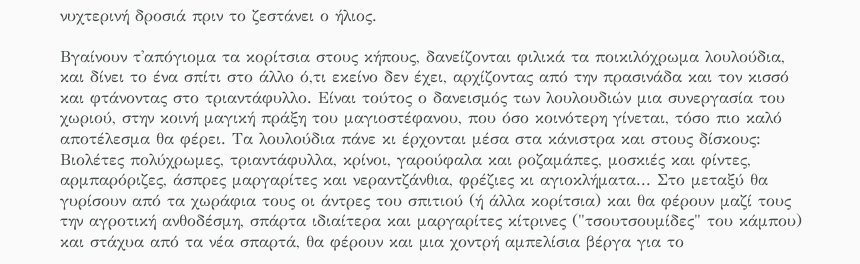νυχτερινή δροσιά πριν το ζεστάνει ο ήλιος.

Βγαίνουν τ'απόγιομα τα κορίτσια στους κήπους, δανείζονται φιλικά τα ποικιλόχρωμα λουλούδια, και δίνει το ένα σπίτι στο άλλο ό,τι εκείνο δεν έχει, αρχίζοντας από την πρασινάδα και τον κισσό και φτάνοντας στο τριαντάφυλλο. Είναι τούτος ο δανεισμός των λουλουδιών μια συνεργασία του χωριού, στην κοινή μαγική πράξη του μαγιοστέφανου, που όσο κοινότερη γίνεται, τόσο πιο καλό αποτέλεσμα θα φέρει. Τα λουλούδια πάνε κι έρχονται μέσα στα κάνιστρα και στους δίσκους: Βιολέτες πολύχρωμες, τριαντάφυλλα, κρίνοι, γαρούφαλα και ροζαμάπες, μοσκιές και φίντες, αρμπαρόριζες, άσπρες μαργαρίτες και νεραντζάνθια, φρέζιες κι αγιοκλήματα... Στο μεταξύ θα γυρίσουν από τα χωράφια τους οι άντρες του σπιτιού (ή άλλα κορίτσια) και θα φέρουν μαζί τους την αγροτική ανθοδέσμη, σπάρτα ιδιαίτερα και μαργαρίτες κίτρινες ("τσουτσουμίδες" του κάμπου) και στάχυα από τα νέα σπαρτά, θα φέρουν και μια χοντρή αμπελίσια βέργα για το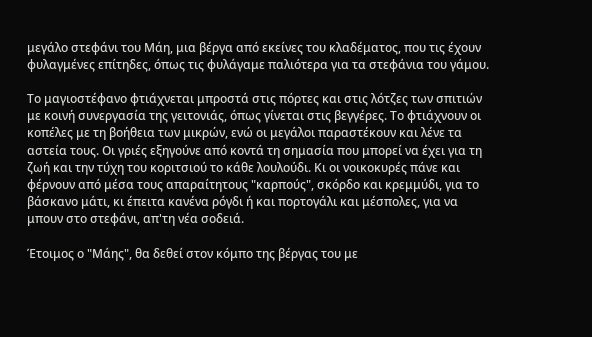μεγάλο στεφάνι του Μάη, μια βέργα από εκείνες του κλαδέματος, που τις έχουν φυλαγμένες επίτηδες, όπως τις φυλάγαμε παλιότερα για τα στεφάνια του γάμου.

Το μαγιοστέφανο φτιάχνεται μπροστά στις πόρτες και στις λότζες των σπιτιών με κοινή συνεργασία της γειτονιάς, όπως γίνεται στις βεγγέρες. Το φτιάχνουν οι κοπέλες με τη βοήθεια των μικρών, ενώ οι μεγάλοι παραστέκουν και λένε τα αστεία τους. Οι γριές εξηγούνε από κοντά τη σημασία που μπορεί να έχει για τη ζωή και την τύχη του κοριτσιού το κάθε λουλούδι. Κι οι νοικοκυρές πάνε και φέρνουν από μέσα τους απαραίτητους "καρπούς", σκόρδο και κρεμμύδι, για το βάσκανο μάτι, κι έπειτα κανένα ρόγδι ή και πορτογάλι και μέσπολες, για να μπουν στο στεφάνι, απ'τη νέα σοδειά.

Έτοιμος ο "Μάης", θα δεθεί στον κόμπο της βέργας του με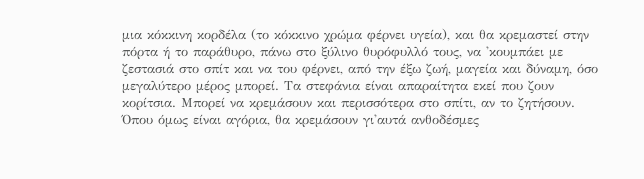μια κόκκινη κορδέλα (το κόκκινο χρώμα φέρνει υγεία), και θα κρεμαστεί στην πόρτα ή το παράθυρο, πάνω στο ξύλινο θυρόφυλλό τους, να 'κουμπάει με ζεστασιά στο σπίτ και να του φέρνει, από την έξω ζωή, μαγεία και δύναμη, όσο μεγαλύτερο μέρος μπορεί. Τα στεφάνια είναι απαραίτητα εκεί που ζουν κορίτσια. Μπορεί να κρεμάσουν και περισσότερα στο σπίτι, αν το ζητήσουν. Όπου όμως είναι αγόρια, θα κρεμάσουν γι'αυτά ανθοδέσμες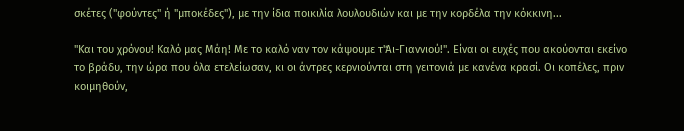σκέτες ("φούντες" ή "μποκέδες"), με την ίδια ποικιλία λουλουδιών και με την κορδέλα την κόκκινη...

"Και του χρόνου! Καλό μας Μάη! Με το καλό ναν τον κάψουμε τ'Άι-Γιαννιού!". Είναι οι ευχές που ακούονται εκείνο το βράδυ, την ώρα που όλα ετελείωσαν, κι οι άντρες κερνιούνται στη γειτονιά με κανένα κρασί. Οι κοπέλες, πριν κοιμηθούν,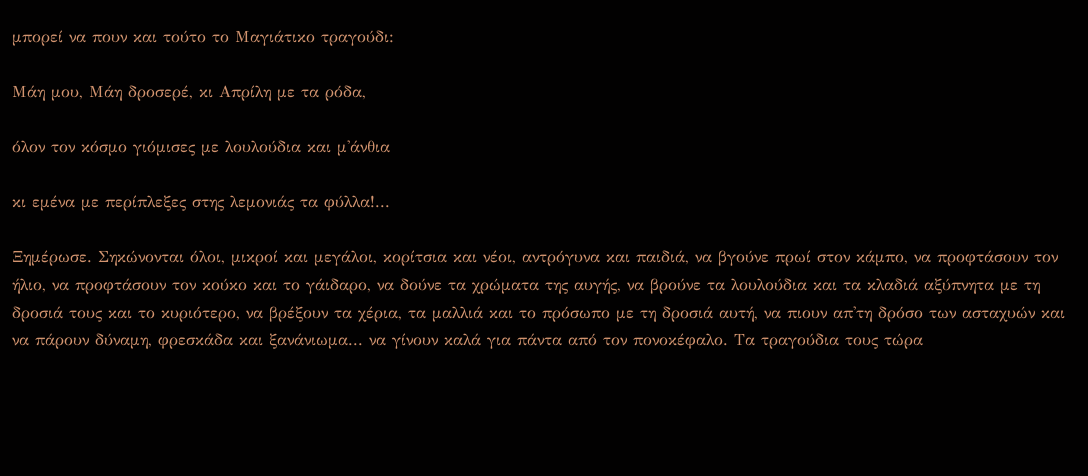μπορεί να πουν και τούτο το Μαγιάτικο τραγούδι:

Μάη μου, Μάη δροσερέ, κι Απρίλη με τα ρόδα,

όλον τον κόσμο γιόμισες με λουλούδια και μ'άνθια

κι εμένα με περίπλεξες στης λεμονιάς τα φύλλα!...

Ξημέρωσε. Σηκώνονται όλοι, μικροί και μεγάλοι, κορίτσια και νέοι, αντρόγυνα και παιδιά, να βγούνε πρωί στον κάμπο, να προφτάσουν τον ήλιο, να προφτάσουν τον κούκο και το γάιδαρο, να δούνε τα χρώματα της αυγής, να βρούνε τα λουλούδια και τα κλαδιά αξύπνητα με τη δροσιά τους και το κυριότερο, να βρέξουν τα χέρια, τα μαλλιά και το πρόσωπο με τη δροσιά αυτή, να πιουν απ'τη δρόσο των ασταχυών και να πάρουν δύναμη, φρεσκάδα και ξανάνιωμα... να γίνουν καλά για πάντα από τον πονοκέφαλο. Τα τραγούδια τους τώρα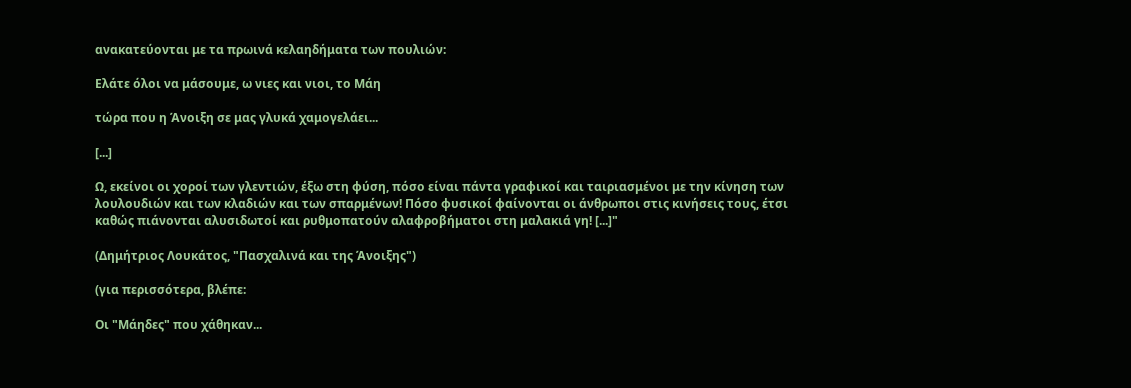ανακατεύονται με τα πρωινά κελαηδήματα των πουλιών:

Ελάτε όλοι να μάσουμε, ω νιες και νιοι, το Μάη

τώρα που η Άνοιξη σε μας γλυκά χαμογελάει...

[...]

Ω, εκείνοι οι χοροί των γλεντιών, έξω στη φύση, πόσο είναι πάντα γραφικοί και ταιριασμένοι με την κίνηση των λουλουδιών και των κλαδιών και των σπαρμένων! Πόσο φυσικοί φαίνονται οι άνθρωποι στις κινήσεις τους, έτσι καθώς πιάνονται αλυσιδωτοί και ρυθμοπατούν αλαφροβήματοι στη μαλακιά γη! [...]"

(Δημήτριος Λουκάτος, "Πασχαλινά και της Άνοιξης")

(για περισσότερα, βλέπε:

Οι "Μάηδες" που χάθηκαν...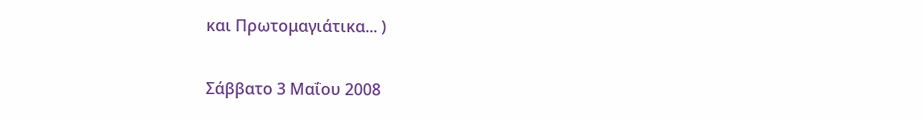και Πρωτομαγιάτικα... )

Σάββατο 3 Μαΐου 2008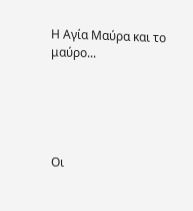Η Αγία Μαύρα και το μαύρο...





Οι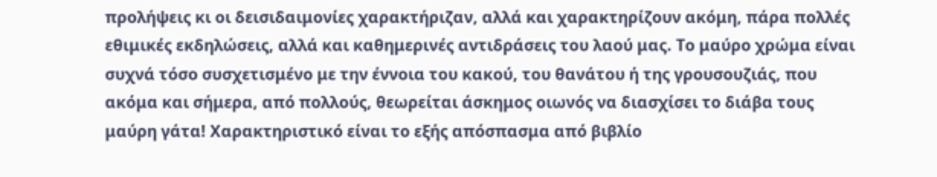προλήψεις κι οι δεισιδαιμονίες χαρακτήριζαν, αλλά και χαρακτηρίζουν ακόμη, πάρα πολλές εθιμικές εκδηλώσεις, αλλά και καθημερινές αντιδράσεις του λαού μας. Το μαύρο χρώμα είναι συχνά τόσο συσχετισμένο με την έννοια του κακού, του θανάτου ή της γρουσουζιάς, που ακόμα και σήμερα, από πολλούς, θεωρείται άσκημος οιωνός να διασχίσει το διάβα τους μαύρη γάτα! Χαρακτηριστικό είναι το εξής απόσπασμα από βιβλίο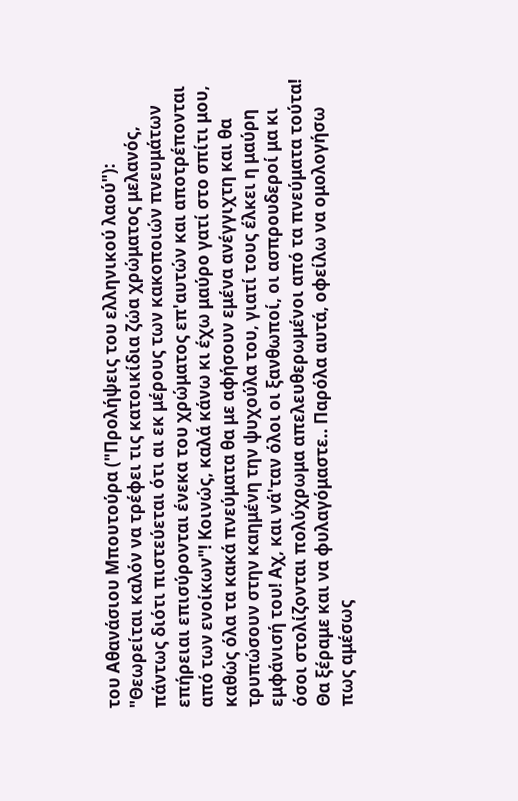του Αθανάσιου Μπουτούρα ("Προλήψεις του ελληνικού λαού"): "Θεωρείται καλόν να τρέφει τις κατοικίδια ζώα χρώματος μελανός, πάντως διότι πιστεύεται ότι αι εκ μέρους των κακοποιών πνευμάτων επήρειαι επισύρονται ένεκα του χρώματος επ'αυτών και αποτρέπονται από των ενοίκων"! Κοινώς, καλά κάνω κι έχω μαύρο γατί στο σπίτι μου, καθώς όλα τα κακά πνεύματα θα με αφήσουν εμένα ανέγγιχτη και θα τρυπώσουν στην καημένη την ψυχούλα του, γιατί τους έλκει η μαύρη εμφάνισή του! Αχ, και νά'ταν όλοι οι ξανθωποί, οι ασπρουδεροί μα κι όσοι στολίζονται πολύχρωμα απελευθερωμένοι από τα πνεύματα τούτα! Θα ξέραμε και να φυλαγόμαστε.. Παρόλα αυτά, οφείλω να ομολογήσω πως αμέσως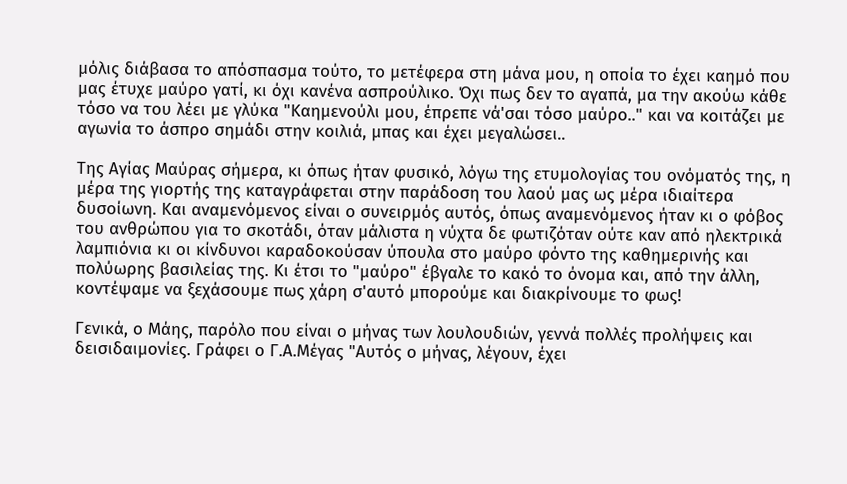μόλις διάβασα το απόσπασμα τούτο, το μετέφερα στη μάνα μου, η οποία το έχει καημό που μας έτυχε μαύρο γατί, κι όχι κανένα ασπρούλικο. Όχι πως δεν το αγαπά, μα την ακούω κάθε τόσο να του λέει με γλύκα "Καημενούλι μου, έπρεπε νά'σαι τόσο μαύρο.." και να κοιτάζει με αγωνία το άσπρο σημάδι στην κοιλιά, μπας και έχει μεγαλώσει..

Της Αγίας Μαύρας σήμερα, κι όπως ήταν φυσικό, λόγω της ετυμολογίας του ονόματός της, η μέρα της γιορτής της καταγράφεται στην παράδοση του λαού μας ως μέρα ιδιαίτερα δυσοίωνη. Και αναμενόμενος είναι ο συνειρμός αυτός, όπως αναμενόμενος ήταν κι ο φόβος του ανθρώπου για το σκοτάδι, όταν μάλιστα η νύχτα δε φωτιζόταν ούτε καν από ηλεκτρικά λαμπιόνια κι οι κίνδυνοι καραδοκούσαν ύπουλα στο μαύρο φόντο της καθημερινής και πολύωρης βασιλείας της. Κι έτσι το "μαύρο" έβγαλε το κακό το όνομα και, από την άλλη, κοντέψαμε να ξεχάσουμε πως χάρη σ'αυτό μπορούμε και διακρίνουμε το φως!

Γενικά, ο Μάης, παρόλο που είναι ο μήνας των λουλουδιών, γεννά πολλές προλήψεις και δεισιδαιμονίες. Γράφει ο Γ.Α.Μέγας "Αυτός ο μήνας, λέγουν, έχει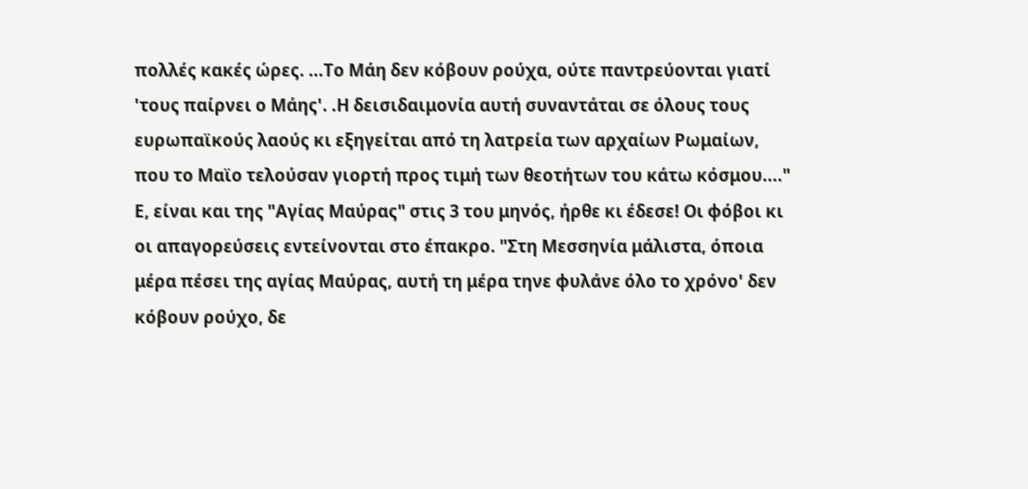πολλές κακές ώρες. ...Το Μάη δεν κόβουν ρούχα, ούτε παντρεύονται γιατί 'τους παίρνει ο Μάης'. .Η δεισιδαιμονία αυτή συναντάται σε όλους τους ευρωπαϊκούς λαούς κι εξηγείται από τη λατρεία των αρχαίων Ρωμαίων, που το Μαϊο τελούσαν γιορτή προς τιμή των θεοτήτων του κάτω κόσμου...." Ε, είναι και της "Αγίας Μαύρας" στις 3 του μηνός, ήρθε κι έδεσε! Οι φόβοι κι οι απαγορεύσεις εντείνονται στο έπακρο. "Στη Μεσσηνία μάλιστα, όποια μέρα πέσει της αγίας Μαύρας, αυτή τη μέρα τηνε φυλάνε όλο το χρόνο' δεν κόβουν ρούχο, δε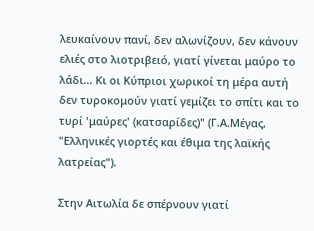λευκαίνουν πανί, δεν αλωνίζουν, δεν κάνουν ελιές στο λιοτριβειό, γιατί γίνεται μαύρο το λάδι... Κι οι Κύπριοι χωρικοί τη μέρα αυτή δεν τυροκομούν γιατί γεμίζει το σπίτι και το τυρί 'μαύρες' (κατσαρίδες)" (Γ.Α.Μέγας, "Ελληνικές γιορτές και έθιμα της λαϊκής λατρείας").

Στην Αιτωλία δε σπέρνουν γιατί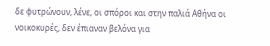δε φυτρώνουν, λένε, οι σπόροι και στην παλιά Αθήνα οι νοικοκυρές, δεν έπιαναν βελόνα για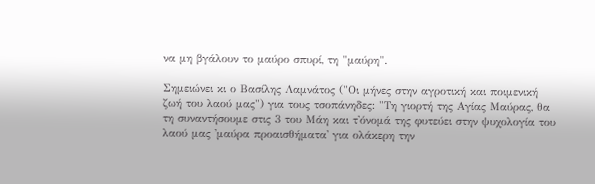να μη βγάλουν το μαύρο σπυρί, τη "μαύρη".

Σημειώνει κι ο Βασίλης Λαμνάτος ("Οι μήνες στην αγροτική και ποιμενική ζωή του λαού μας") για τους τσοπάνηδες: "Τη γιορτή της Αγίας Μαύρας, θα τη συναντήσουμε στις 3 του Μάη και τ'όνομά της φυτεύει στην ψυχολογία του λαού μας 'μαύρα προαισθήματα' για ολάκερη την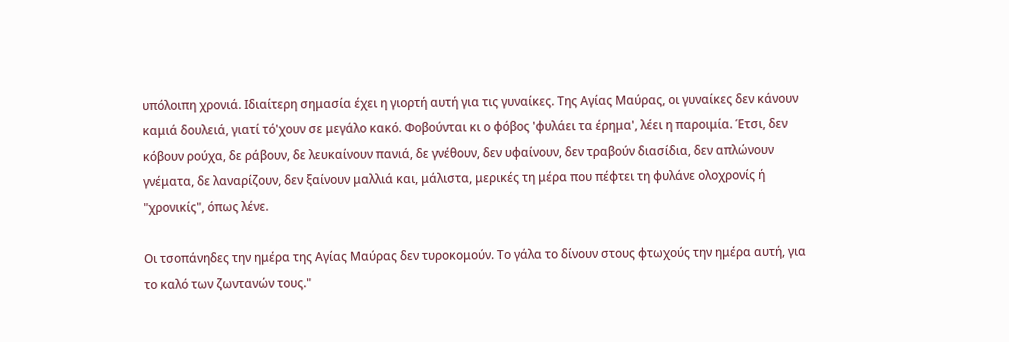υπόλοιπη χρονιά. Ιδιαίτερη σημασία έχει η γιορτή αυτή για τις γυναίκες. Της Αγίας Μαύρας, οι γυναίκες δεν κάνουν καμιά δουλειά, γιατί τό'χουν σε μεγάλο κακό. Φοβούνται κι ο φόβος 'φυλάει τα έρημα', λέει η παροιμία. Έτσι, δεν κόβουν ρούχα, δε ράβουν, δε λευκαίνουν πανιά, δε γνέθουν, δεν υφαίνουν, δεν τραβούν διασίδια, δεν απλώνουν γνέματα, δε λαναρίζουν, δεν ξαίνουν μαλλιά και, μάλιστα, μερικές τη μέρα που πέφτει τη φυλάνε ολοχρονίς ή "χρονικίς", όπως λένε.

Οι τσοπάνηδες την ημέρα της Αγίας Μαύρας δεν τυροκομούν. Το γάλα το δίνουν στους φτωχούς την ημέρα αυτή, για το καλό των ζωντανών τους."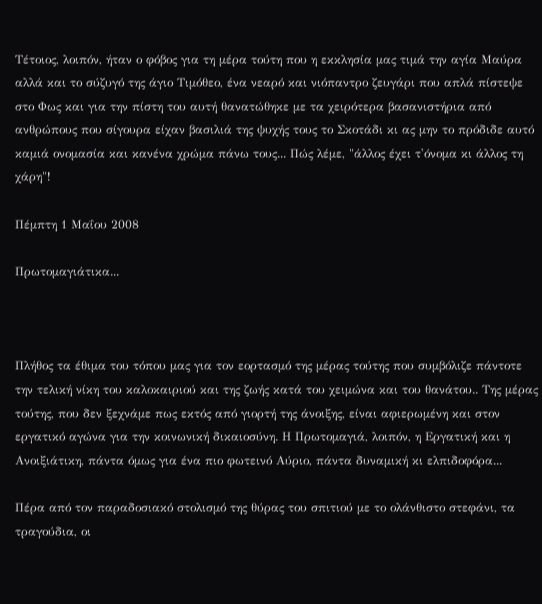Τέτοιος, λοιπόν, ήταν ο φόβος για τη μέρα τούτη που η εκκλησία μας τιμά την αγία Μαύρα αλλά και το σύζυγό της άγιο Τιμόθεο, ένα νεαρό και νιόπαντρο ζευγάρι που απλά πίστεψε στο Φως και για την πίστη του αυτή θανατώθηκε με τα χειρότερα βασανιστήρια από ανθρώπους που σίγουρα είχαν βασιλιά της ψυχής τους το Σκοτάδι κι ας μην το πρόδιδε αυτό καμιά ονομασία και κανένα χρώμα πάνω τους... Πώς λέμε, "άλλος έχει τ'όνομα κι άλλος τη χάρη"!

Πέμπτη 1 Μαΐου 2008

Πρωτομαγιάτικα...



Πλήθος τα έθιμα του τόπου μας για τον εορτασμό της μέρας τούτης που συμβόλιζε πάντοτε την τελική νίκη του καλοκαιριού και της ζωής κατά του χειμώνα και του θανάτου.. Της μέρας τούτης, που δεν ξεχνάμε πως εκτός από γιορτή της άνοιξης, είναι αφιερωμένη και στον εργατικό αγώνα για την κοινωνική δικαιοσύνη. Η Πρωτομαγιά, λοιπόν, η Εργατική και η Ανοιξιάτικη, πάντα όμως για ένα πιο φωτεινό Αύριο, πάντα δυναμική κι ελπιδοφόρα...

Πέρα από τον παραδοσιακό στολισμό της θύρας του σπιτιού με το ολάνθιστο στεφάνι, τα τραγούδια, οι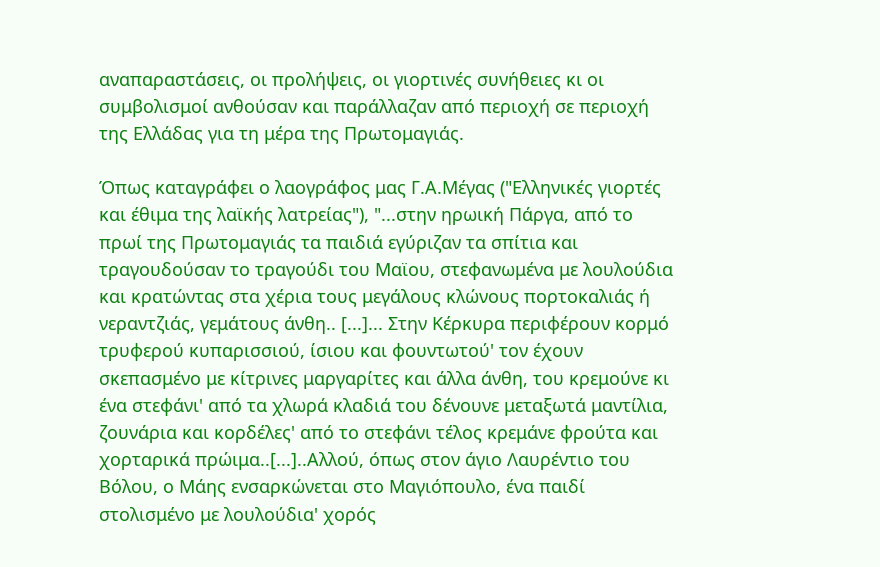αναπαραστάσεις, οι προλήψεις, οι γιορτινές συνήθειες κι οι συμβολισμοί ανθούσαν και παράλλαζαν από περιοχή σε περιοχή της Ελλάδας για τη μέρα της Πρωτομαγιάς.

Όπως καταγράφει ο λαογράφος μας Γ.Α.Μέγας ("Ελληνικές γιορτές και έθιμα της λαϊκής λατρείας"), "...στην ηρωική Πάργα, από το πρωί της Πρωτομαγιάς τα παιδιά εγύριζαν τα σπίτια και τραγουδούσαν το τραγούδι του Μαϊου, στεφανωμένα με λουλούδια και κρατώντας στα χέρια τους μεγάλους κλώνους πορτοκαλιάς ή νεραντζιάς, γεμάτους άνθη.. [...]... Στην Κέρκυρα περιφέρουν κορμό τρυφερού κυπαρισσιού, ίσιου και φουντωτού' τον έχουν σκεπασμένο με κίτρινες μαργαρίτες και άλλα άνθη, του κρεμούνε κι ένα στεφάνι' από τα χλωρά κλαδιά του δένουνε μεταξωτά μαντίλια, ζουνάρια και κορδέλες' από το στεφάνι τέλος κρεμάνε φρούτα και χορταρικά πρώιμα..[...]..Αλλού, όπως στον άγιο Λαυρέντιο του Βόλου, ο Μάης ενσαρκώνεται στο Μαγιόπουλο, ένα παιδί στολισμένο με λουλούδια' χορός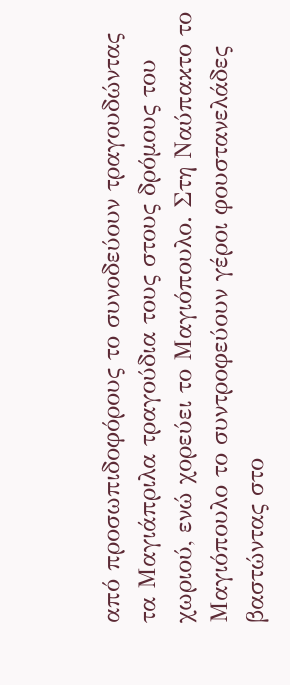από προσωπιδοφόρους το συνοδεύουν τραγουδώντας τα Μαγιάπριλα τραγούδια τους στους δρόμους του χωριού, ενώ χορεύει το Μαγιόπουλο. Στη Ναύπακτο το Μαγιόπουλο το συντροφεύουν γέροι φουστανελάδες βαστώντας στο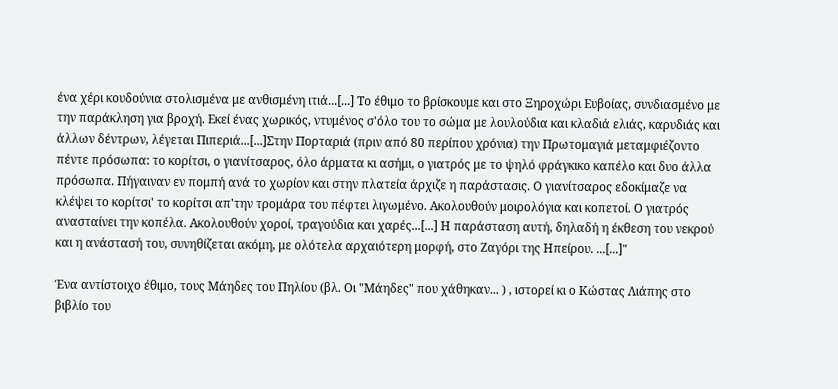ένα χέρι κουδούνια στολισμένα με ανθισμένη ιτιά...[...] Το έθιμο το βρίσκουμε και στο Ξηροχώρι Ευβοίας, συνδιασμένο με την παράκληση για βροχή. Εκεί ένας χωρικός, ντυμένος σ'όλο του το σώμα με λουλούδια και κλαδιά ελιάς, καρυδιάς και άλλων δέντρων, λέγεται Πιπεριά...[...]Στην Πορταριά (πριν από 80 περίπου χρόνια) την Πρωτομαγιά μεταμφιέζοντο πέντε πρόσωπα: το κορίτσι, ο γιανίτσαρος, όλο άρματα κι ασήμι, ο γιατρός με το ψηλό φράγκικο καπέλο και δυο άλλα πρόσωπα. Πήγαιναν εν πομπή ανά το χωρίον και στην πλατεία άρχιζε η παράστασις. Ο γιανίτσαρος εδοκίμαζε να κλέψει το κορίτσι' το κορίτσι απ'την τρομάρα του πέφτει λιγωμένο. Ακολουθούν μοιρολόγια και κοπετοί. Ο γιατρός ανασταίνει την κοπέλα. Ακολουθούν χοροί, τραγούδια και χαρές...[...] Η παράσταση αυτή, δηλαδή η έκθεση του νεκρού και η ανάστασή του, συνηθίζεται ακόμη, με ολότελα αρχαιότερη μορφή, στο Ζαγόρι της Ηπείρου. ...[...]"

Ένα αντίστοιχο έθιμο, τους Μάηδες του Πηλίου (βλ. Οι "Μάηδες" που χάθηκαν... ) , ιστορεί κι ο Κώστας Λιάπης στο βιβλίο του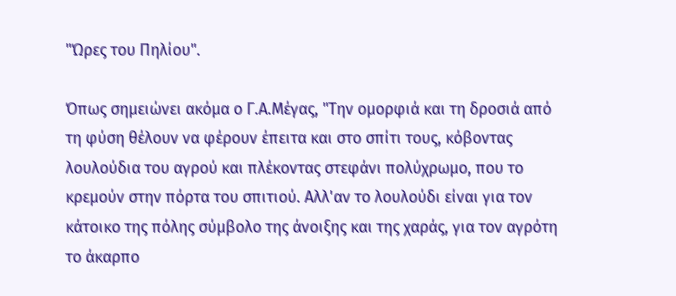"Ώρες του Πηλίου".

Όπως σημειώνει ακόμα ο Γ.Α.Μέγας, "Την ομορφιά και τη δροσιά από τη φύση θέλουν να φέρουν έπειτα και στο σπίτι τους, κόβοντας λουλούδια του αγρού και πλέκοντας στεφάνι πολύχρωμο, που το κρεμούν στην πόρτα του σπιτιού. Αλλ'αν το λουλούδι είναι για τον κάτοικο της πόλης σύμβολο της άνοιξης και της χαράς, για τον αγρότη το άκαρπο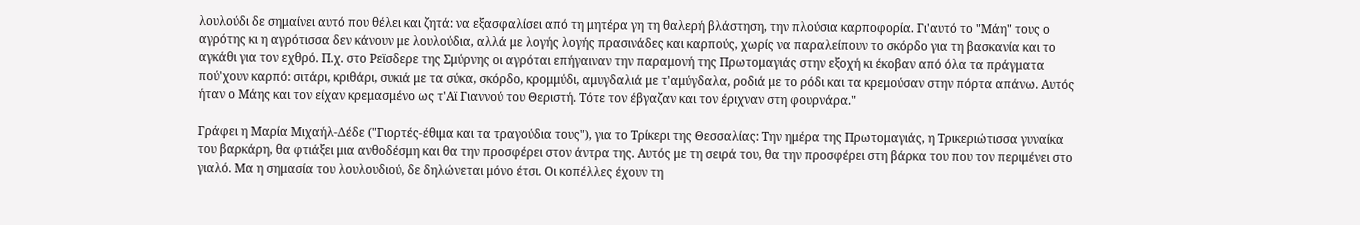λουλούδι δε σημαίνει αυτό που θέλει και ζητά: να εξασφαλίσει από τη μητέρα γη τη θαλερή βλάστηση, την πλούσια καρποφορία. Γι'αυτό το "Μάη" τους ο αγρότης κι η αγρότισσα δεν κάνουν με λουλούδια, αλλά με λογής λογής πρασινάδες και καρπούς, χωρίς να παραλείπουν το σκόρδο για τη βασκανία και το αγκάθι για τον εχθρό. Π.χ. στο Ρεϊσδερε της Σμύρνης οι αγρόται επήγαιναν την παραμονή της Πρωτομαγιάς στην εξοχή κι έκοβαν από όλα τα πράγματα πού'χουν καρπό: σιτάρι, κριθάρι, συκιά με τα σύκα, σκόρδο, κρομμύδι, αμυγδαλιά με τ'αμύγδαλα, ροδιά με το ρόδι και τα κρεμούσαν στην πόρτα απάνω. Αυτός ήταν ο Μάης και τον είχαν κρεμασμένο ως τ'Αϊ Γιαννού του Θεριστή. Τότε τον έβγαζαν και τον έριχναν στη φουρνάρα."

Γράφει η Μαρία Μιχαήλ-Δέδε ("Γιορτές-έθιμα και τα τραγούδια τους"), για το Τρίκερι της Θεσσαλίας: Την ημέρα της Πρωτομαγιάς, η Τρικεριώτισσα γυναίκα του βαρκάρη, θα φτιάξει μια ανθοδέσμη και θα την προσφέρει στον άντρα της. Αυτός με τη σειρά του, θα την προσφέρει στη βάρκα του που τον περιμένει στο γιαλό. Μα η σημασία του λουλουδιού, δε δηλώνεται μόνο έτσι. Οι κοπέλλες έχουν τη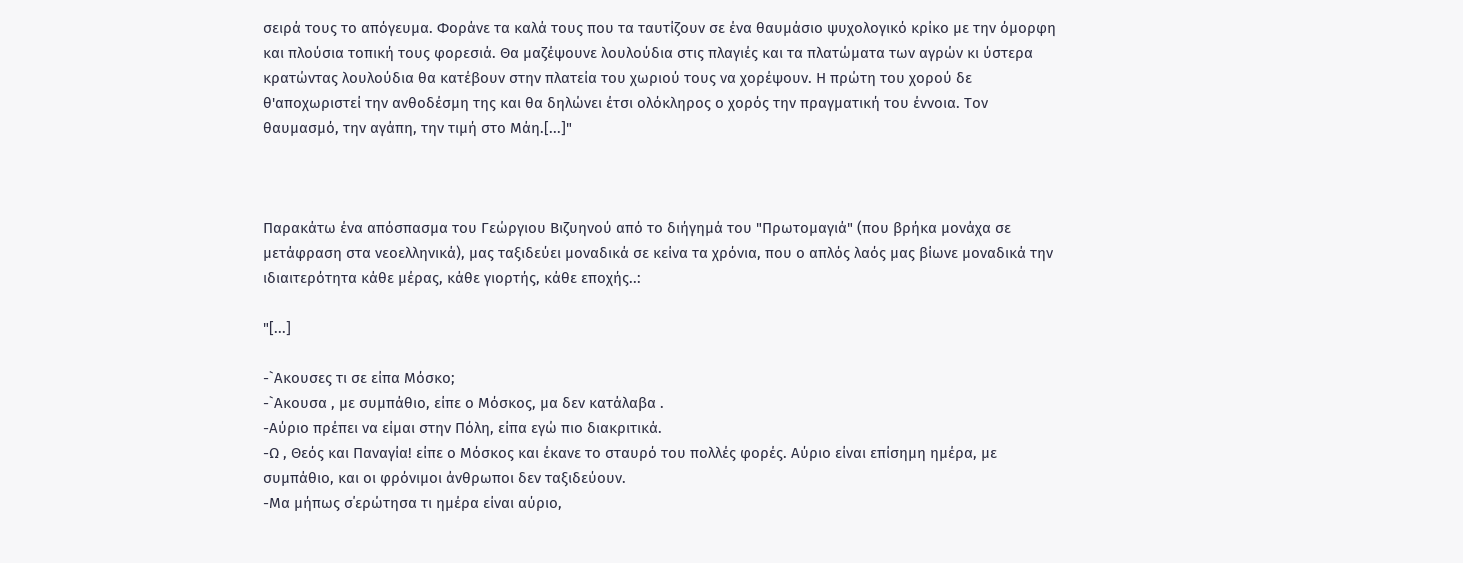σειρά τους το απόγευμα. Φοράνε τα καλά τους που τα ταυτίζουν σε ένα θαυμάσιο ψυχολογικό κρίκο με την όμορφη και πλούσια τοπική τους φορεσιά. Θα μαζέψουνε λουλούδια στις πλαγιές και τα πλατώματα των αγρών κι ύστερα κρατώντας λουλούδια θα κατέβουν στην πλατεία του χωριού τους να χορέψουν. Η πρώτη του χορού δε θ'αποχωριστεί την ανθοδέσμη της και θα δηλώνει έτσι ολόκληρος ο χορός την πραγματική του έννοια. Τον θαυμασμό, την αγάπη, την τιμή στο Μάη.[...]"



Παρακάτω ένα απόσπασμα του Γεώργιου Βιζυηνού από το διήγημά του "Πρωτομαγιά" (που βρήκα μονάχα σε μετάφραση στα νεοελληνικά), μας ταξιδεύει μοναδικά σε κείνα τα χρόνια, που ο απλός λαός μας βίωνε μοναδικά την ιδιαιτερότητα κάθε μέρας, κάθε γιορτής, κάθε εποχής..:

"[...]

-`Ακουσες τι σε είπα Μόσκο;
-`Ακουσα , με συμπάθιο, είπε ο Μόσκος, μα δεν κατάλαβα .
-Αύριο πρέπει να είμαι στην Πόλη, είπα εγώ πιο διακριτικά.
-Ω , Θεός και Παναγία! είπε ο Μόσκος και έκανε το σταυρό του πολλές φορές. Αύριο είναι επίσημη ημέρα, με συμπάθιο, και οι φρόνιμοι άνθρωποι δεν ταξιδεύουν.
-Μα μήπως σ΄ερώτησα τι ημέρα είναι αύριο,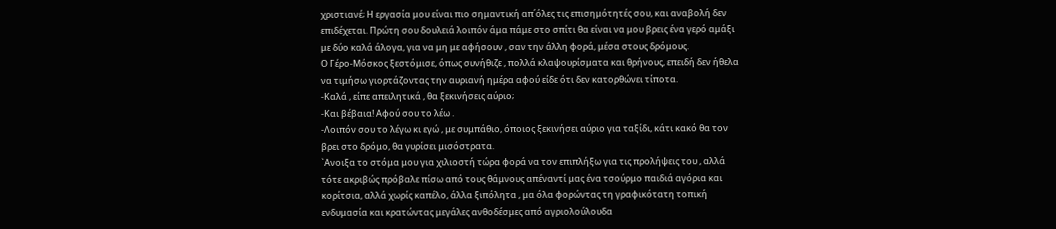χριστιανέ; Η εργασία μου είναι πιο σημαντική απ΄όλες τις επισημότητές σου, και αναβολή δεν επιδέχεται. Πρώτη σου δουλειά λοιπόν άμα πάμε στο σπίτι θα είναι να μου βρεις ένα γερό αμάξι με δύο καλά άλογα, για να μη με αφήσουν , σαν την άλλη φορά, μέσα στους δρόμους.
Ο Γέρο-Μόσκος ξεστόμισε, όπως συνήθιζε , πολλά κλαψουρίσματα και θρήνους, επειδή δεν ήθελα να τιμήσω γιορτάζοντας την αυριανή ημέρα αφού είδε ότι δεν κατορθώνει τίποτα.
-Καλά , είπε απειλητικά , θα ξεκινήσεις αύριο;
-Και βέβαια! Αφού σου το λέω .
-Λοιπόν σου το λέγω κι εγώ , με συμπάθιο, όποιος ξεκινήσει αύριο για ταξίδι, κάτι κακό θα τον βρει στο δρόμο, θα γυρίσει μισόστρατα.
`Ανοιξα το στόμα μου για χιλιοστή τώρα φορά να τον επιπλήξω για τις προλήψεις του , αλλά τότε ακριβώς πρόβαλε πίσω από τους θάμνους απέναντί μας ένα τσούρμο παιδιά αγόρια και κορίτσια, αλλά χωρίς καπέλο, άλλα ξιπόλητα , μα όλα φορώντας τη γραφικότατη τοπική ενδυμασία και κρατώντας μεγάλες ανθοδέσμες από αγριολούλουδα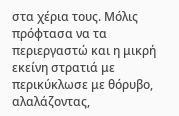στα χέρια τους. Μόλις πρόφτασα να τα περιεργαστώ και η μικρή εκείνη στρατιά με περικύκλωσε με θόρυβο, αλαλάζοντας,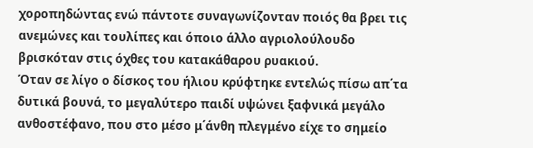χοροπηδώντας ενώ πάντοτε συναγωνίζονταν ποιός θα βρει τις ανεμώνες και τουλίπες και όποιο άλλο αγριολούλουδο βρισκόταν στις όχθες του κατακάθαρου ρυακιού.
Όταν σε λίγο ο δίσκος του ήλιου κρύφτηκε εντελώς πίσω απ΄τα δυτικά βουνά, το μεγαλύτερο παιδί υψώνει ξαφνικά μεγάλο ανθοστέφανο, που στο μέσο μ΄άνθη πλεγμένο είχε το σημείο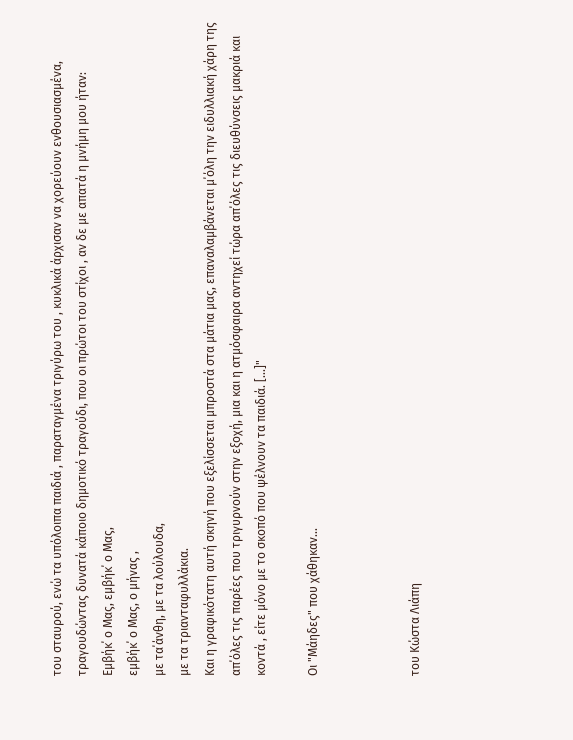του σταυρού, ενώ τα υπόλοιπα παιδιά , παραταγμένα τριγύρω του , κυκλικά άρχισαν να χορεύουν ενθουσιασμένα, τραγουδώντας δυνατά κάποιο δημοτικό τραγούδι, που οι πρώτοι του στίχοι , αν δε με απατά η μνήμη μου ήταν:
Εμβήκ΄ ο Μας, εμβήκ΄ ο Μας,
εμβήκ΄ ο Μας, ο μήνας ,
με τα΄άνθη, με τα λούλουδα,
με τα τριανταφυλλάκια.
Και η γραφικότατη αυτή σκηνή που εξελίσσεται μπροστά στα μάτια μας, επαναλαμβάνεται μ΄όλη την ειδυλλιακή χάρη της απ΄όλες τις παρέες που τριγυρνούν στην εξοχή, μια και η ατμόσφαιρα αντηχεί τώρα απ΄όλες τις διευθύνσεις μακριά και κοντά , είτε μόνο με το σκοπό που ψέλνουν τα παιδιά. [...]"

Οι "Μάηδες" που χάθηκαν...



του Κώστα Λιάπη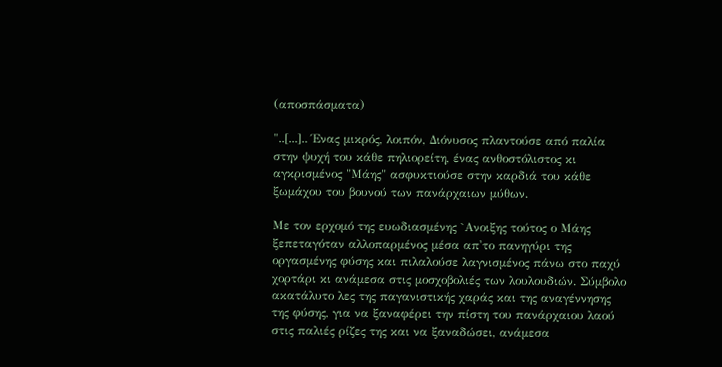(αποσπάσματα)

"..[...].. Ένας μικρός, λοιπόν, Διόνυσος πλαντούσε από παλία στην ψυχή του κάθε πηλιορείτη, ένας ανθοστόλιστος κι αγκρισμένος "Μάης" ασφυκτιούσε στην καρδιά του κάθε ξωμάχου του βουνού των πανάρχαιων μύθων.

Με τον ερχομό της ευωδιασμένης `Ανοιξης τούτος ο Μάης ξεπεταγόταν αλλοπαρμένος μέσα απ'το πανηγύρι της οργασμένης φύσης και πιλαλούσε λαγνισμένος πάνω στο παχύ χορτάρι κι ανάμεσα στις μοσχοβολιές των λουλουδιών. Σύμβολο ακατάλυτο λες της παγανιστικής χαράς και της αναγέννησης της φύσης, για να ξαναφέρει την πίστη του πανάρχαιου λαού στις παλιές ρίζες της και να ξαναδώσει, ανάμεσα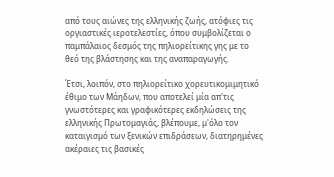από τους αιώνες της ελληνικής ζωής, ατόφιες τις οργιαστικές ιεροτελεστίες, όπου συμβολίζεται ο παμπάλαιος δεσμός της πηλιορείτικης γης με το θεό της βλάστησης και της αναπαραγωγής.

Έτσι, λοιπόν, στο πηλιορείτικο χορευτικομιμητικό έθιμο των Μάηδων, που αποτελεί μία απ'τις γνωστότερες και γραφικότερες εκδηλώσεις της ελληνικής Πρωτομαγιάς, βλέπουμε, μ'όλο τον καταιγισμό των ξενικών επιδράσεων, διατηρημένες ακέραιες τις βασικές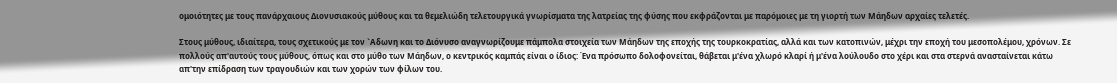ομοιότητες με τους πανάρχαιους Διονυσιακούς μύθους και τα θεμελιώδη τελετουργικά γνωρίσματα της λατρείας της φύσης που εκφράζονται με παρόμοιες με τη γιορτή των Μάηδων αρχαίες τελετές.

Στους μύθους, ιδιαίτερα, τους σχετικούς με τον `Αδωνη και το Διόνυσο αναγνωρίζουμε πάμπολα στοιχεία των Μάηδων της εποχής της τουρκοκρατίας, αλλά και των κατοπινών, μέχρι την εποχή του μεσοπολέμου, χρόνων. Σε πολλούς απ'αυτούς τους μύθους, όπως και στο μύθο των Μάηδων, ο κεντρικός καμπάς είναι ο ίδιος: Ένα πρόσωπο δολοφονείται, θάβεται μ'ένα χλωρό κλαρί ή μ'ένα λούλουδο στο χέρι και στα στερνά ανασταίνεται κάτω απ'την επίδραση των τραγουδιών και των χορών των φίλων του.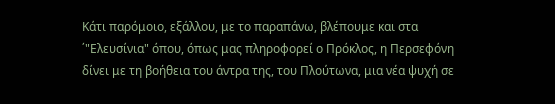Κάτι παρόμοιο, εξάλλου, με το παραπάνω, βλέπουμε και στα ΄"Ελευσίνια" όπου, όπως μας πληροφορεί ο Πρόκλος, η Περσεφόνη δίνει με τη βοήθεια του άντρα της, του Πλούτωνα, μια νέα ψυχή σε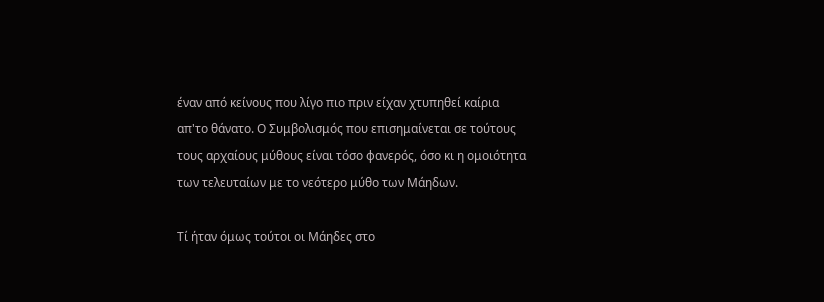έναν από κείνους που λίγο πιο πριν είχαν χτυπηθεί καίρια απ'το θάνατο. Ο Συμβολισμός που επισημαίνεται σε τούτους τους αρχαίους μύθους είναι τόσο φανερός, όσο κι η ομοιότητα των τελευταίων με το νεότερο μύθο των Μάηδων.

Τί ήταν όμως τούτοι οι Μάηδες στο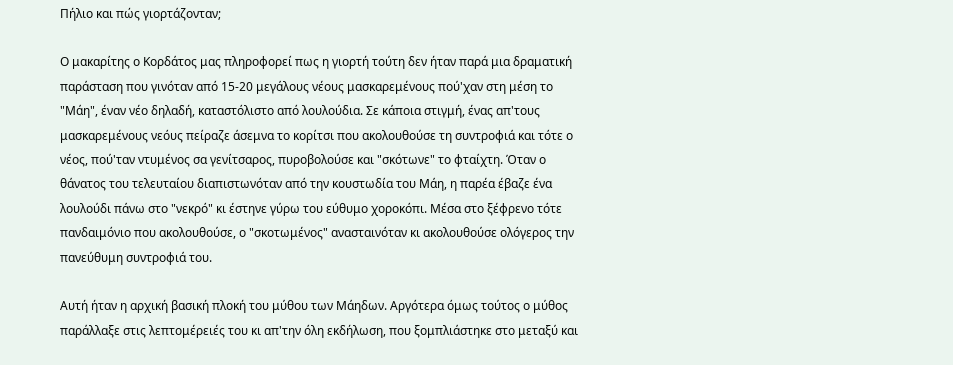Πήλιο και πώς γιορτάζονταν;

Ο μακαρίτης ο Κορδάτος μας πληροφορεί πως η γιορτή τούτη δεν ήταν παρά μια δραματική παράσταση που γινόταν από 15-20 μεγάλους νέους μασκαρεμένους πού'χαν στη μέση το "Μάη", έναν νέο δηλαδή, καταστόλιστο από λουλούδια. Σε κάποια στιγμή, ένας απ'τους μασκαρεμένους νεόυς πείραζε άσεμνα το κορίτσι που ακολουθούσε τη συντροφιά και τότε ο νέος, πού'ταν ντυμένος σα γενίτσαρος, πυροβολούσε και "σκότωνε" το φταίχτη. Όταν ο θάνατος του τελευταίου διαπιστωνόταν από την κουστωδία του Μάη, η παρέα έβαζε ένα λουλούδι πάνω στο "νεκρό" κι έστηνε γύρω του εύθυμο χοροκόπι. Μέσα στο ξέφρενο τότε πανδαιμόνιο που ακολουθούσε, ο "σκοτωμένος" ανασταινόταν κι ακολουθούσε ολόγερος την πανεύθυμη συντροφιά του.

Αυτή ήταν η αρχική βασική πλοκή του μύθου των Μάηδων. Αργότερα όμως τούτος ο μύθος παράλλαξε στις λεπτομέρειές του κι απ'την όλη εκδήλωση, που ξομπλιάστηκε στο μεταξύ και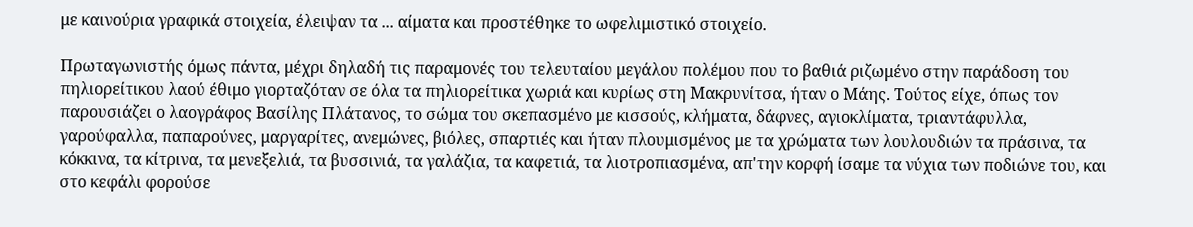με καινούρια γραφικά στοιχεία, έλειψαν τα ... αίματα και προστέθηκε το ωφελιμιστικό στοιχείο.

Πρωταγωνιστής όμως πάντα, μέχρι δηλαδή τις παραμονές του τελευταίου μεγάλου πολέμου που το βαθιά ριζωμένο στην παράδοση του πηλιορείτικου λαού έθιμο γιορταζόταν σε όλα τα πηλιορείτικα χωριά και κυρίως στη Μακρυνίτσα, ήταν ο Μάης. Τούτος είχε, όπως τον παρουσιάζει ο λαογράφος Βασίλης Πλάτανος, το σώμα του σκεπασμένο με κισσούς, κλήματα, δάφνες, αγιοκλίματα, τριαντάφυλλα, γαρούφαλλα, παπαρούνες, μαργαρίτες, ανεμώνες, βιόλες, σπαρτιές και ήταν πλουμισμένος με τα χρώματα των λουλουδιών τα πράσινα, τα κόκκινα, τα κίτρινα, τα μενεξελιά, τα βυσσινιά, τα γαλάζια, τα καφετιά, τα λιοτροπιασμένα, απ'την κορφή ίσαμε τα νύχια των ποδιώνε του, και στο κεφάλι φορούσε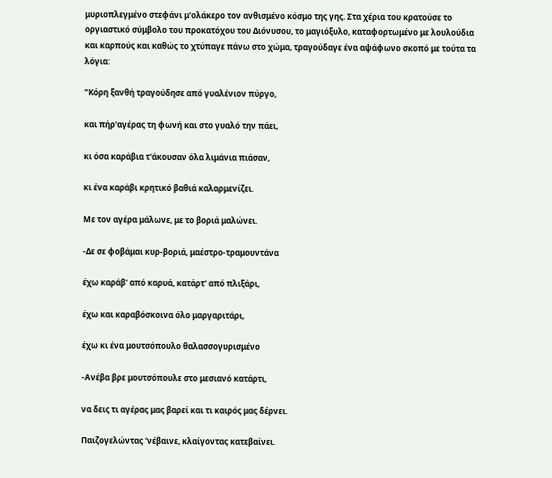μυριοπλεγμένο στεφάνι μ'ολάκερο τον ανθισμένο κόσμο της γης. Στα χέρια του κρατούσε το οργιαστικό σύμβολο του προκατόχου του Διόνυσου, το μαγιόξυλο, καταφορτωμένο με λουλούδια και καρπούς και καθώς το χτύπαγε πάνω στο χώμα, τραγούδαγε ένα αψάφωνο σκοπό με τούτα τα λόγια:

"Κόρη ξανθή τραγούδησε από γυαλένιον πύργο,

και πήρ'αγέρας τη φωνή και στο γυαλό την πάει,

κι όσα καράβια τ'άκουσαν όλα λιμάνια πιάσαν,

κι ένα καράβι κρητικό βαθιά καλαρμενίζει.

Με τον αγέρα μάλωνε, με το βοριά μαλώνει.

-Δε σε φοβάμαι κυρ-βοριά, μαέστρο-τραμουντάνα

έχω καράβ' από καρυά, κατάρτ' από πλιξάρι,

έχω και καραβόσκοινα όλο μαργαριτάρι,

έχω κι ένα μουτσόπουλο θαλασσογυρισμένο

-Ανέβα βρε μουτσόπουλε στο μεσιανό κατάρτι,

να δεις τι αγέρας μας βαρεί και τι καιρός μας δέρνει.

Παιζογελώντας 'νέβαινε, κλαίγοντας κατεβαίνει.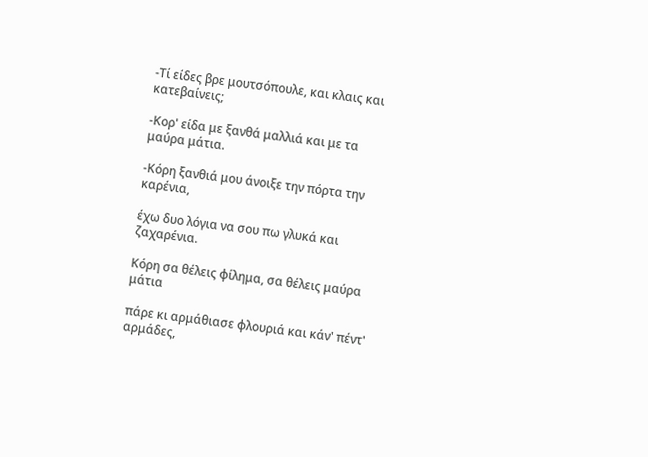-Τί είδες βρε μουτσόπουλε, και κλαις και κατεβαίνεις;

-Κορ' είδα με ξανθά μαλλιά και με τα μαύρα μάτια.

-Κόρη ξανθιά μου άνοιξε την πόρτα την καρένια,

έχω δυο λόγια να σου πω γλυκά και ζαχαρένια.

Κόρη σα θέλεις φίλημα, σα θέλεις μαύρα μάτια

πάρε κι αρμάθιασε φλουριά και κάν' πέντ' αρμάδες,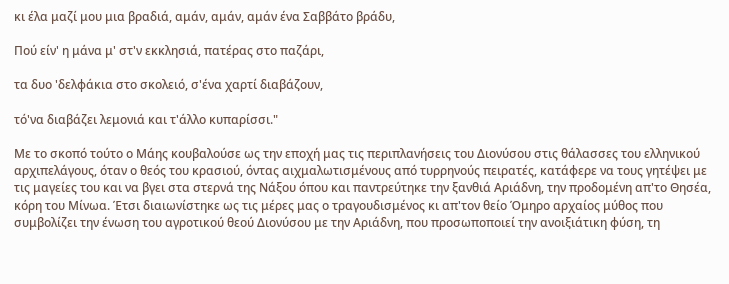κι έλα μαζί μου μια βραδιά, αμάν, αμάν, αμάν ένα Σαββάτο βράδυ,

Πού είν' η μάνα μ' στ'ν εκκλησιά, πατέρας στο παζάρι,

τα δυο 'δελφάκια στο σκολειό, σ'ένα χαρτί διαβάζουν,

τό'να διαβάζει λεμονιά και τ'άλλο κυπαρίσσι."

Με το σκοπό τούτο ο Μάης κουβαλούσε ως την εποχή μας τις περιπλανήσεις του Διονύσου στις θάλασσες του ελληνικού αρχιπελάγους, όταν ο θεός του κρασιού, όντας αιχμαλωτισμένους από τυρρηνούς πειρατές, κατάφερε να τους γητέψει με τις μαγείες του και να βγει στα στερνά της Νάξου όπου και παντρεύτηκε την ξανθιά Αριάδνη, την προδομένη απ'το Θησέα, κόρη του Μίνωα. Έτσι διαιωνίστηκε ως τις μέρες μας ο τραγουδισμένος κι απ'τον θείο Όμηρο αρχαίος μύθος που συμβολίζει την ένωση του αγροτικού θεού Διονύσου με την Αριάδνη, που προσωποποιεί την ανοιξιάτικη φύση, τη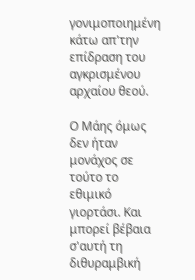γονιμοποιημένη κάτω απ'την επίδραση του αγκρισμένου αρχαίου θεού.

Ο Μάης όμως δεν ήταν μονάχος σε τούτο το εθιμικό γιορτάσι. Και μπορεί βέβαια σ'αυτή τη διθυραμβική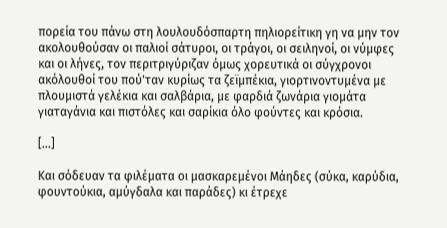πορεία του πάνω στη λουλουδόσπαρτη πηλιορείτικη γη να μην τον ακολουθούσαν οι παλιοί σάτυροι, οι τράγοι, οι σειληνοί, οι νύμφες και οι λήνες, τον περιτριγύριζαν όμως χορευτικά οι σύγχρονοι ακόλουθοί του πού'ταν κυρίως τα ζεϊμπέκια, γιορτινοντυμένα με πλουμιστά γελέκια και σαλβάρια, με φαρδιά ζωνάρια γιομάτα γιαταγάνια και πιστόλες και σαρίκια όλο φούντες και κρόσια.

[...]

Και σόδευαν τα φιλέματα οι μασκαρεμένοι Μάηδες (σύκα, καρύδια, φουντούκια, αμύγδαλα και παράδες) κι έτρεχε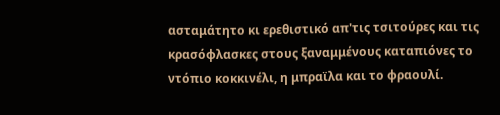ασταμάτητο κι ερεθιστικό απ'τις τσιτούρες και τις κρασόφλασκες στους ξαναμμένους καταπιόνες το ντόπιο κοκκινέλι, η μπραϊλα και το φραουλί.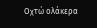Οχτώ ολάκερα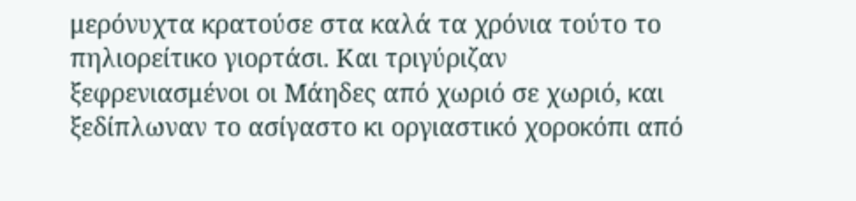μερόνυχτα κρατούσε στα καλά τα χρόνια τούτο το πηλιορείτικο γιορτάσι. Και τριγύριζαν ξεφρενιασμένοι οι Μάηδες από χωριό σε χωριό, και ξεδίπλωναν το ασίγαστο κι οργιαστικό χοροκόπι από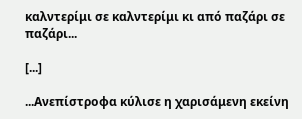καλντερίμι σε καλντερίμι κι από παζάρι σε παζάρι...

[...]

...Ανεπίστροφα κύλισε η χαρισάμενη εκείνη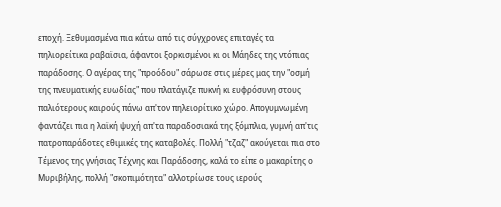εποχή. Ξεθυμασμένα πια κάτω από τις σύγχρονες επιταγές τα πηλιορείτικα ραβαϊσια, άφαντοι ξορκισμένοι κι οι Μάηδες της ντόπιας παράδοσης. Ο αγέρας της "προόδου" σάρωσε στις μέρες μας την "οσμή της πνευματικής ευωδίας" που πλατάγιζε πυκνή κι ευφρόσυνη στους παλιότερους καιρούς πάνω απ'τον πηλειορίτικο χώρο. Απογυμνωμένη φαντάζει πια η λαϊκή ψυχή απ'τα παραδοσιακά της ξόμπλια, γυμνή απ'τις πατροπαράδοτες εθιμικές της καταβολές. Πολλή "τζαζ" ακούγεται πια στο Τέμενος της γνήσιας Τέχνης και Παράδοσης, καλά το είπε ο μακαρίτης ο Μυριβήλης, πολλή "σκοπιμότητα" αλλοτρίωσε τους ιερούς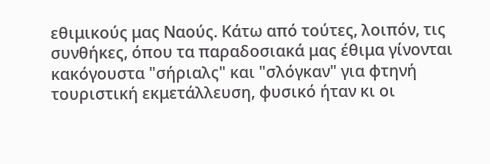εθιμικούς μας Ναούς. Κάτω από τούτες, λοιπόν, τις συνθήκες, όπου τα παραδοσιακά μας έθιμα γίνονται κακόγουστα "σήριαλς" και "σλόγκαν" για φτηνή τουριστική εκμετάλλευση, φυσικό ήταν κι οι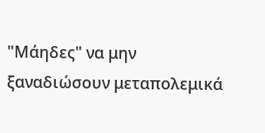"Μάηδες" να μην ξαναδιώσουν μεταπολεμικά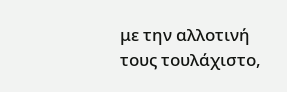με την αλλοτινή τους τουλάχιστο,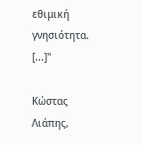εθιμική γνησιότητα. [...]"

Κώστας Λιάπης,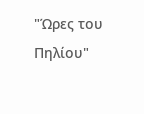"Ώρες του Πηλίου"